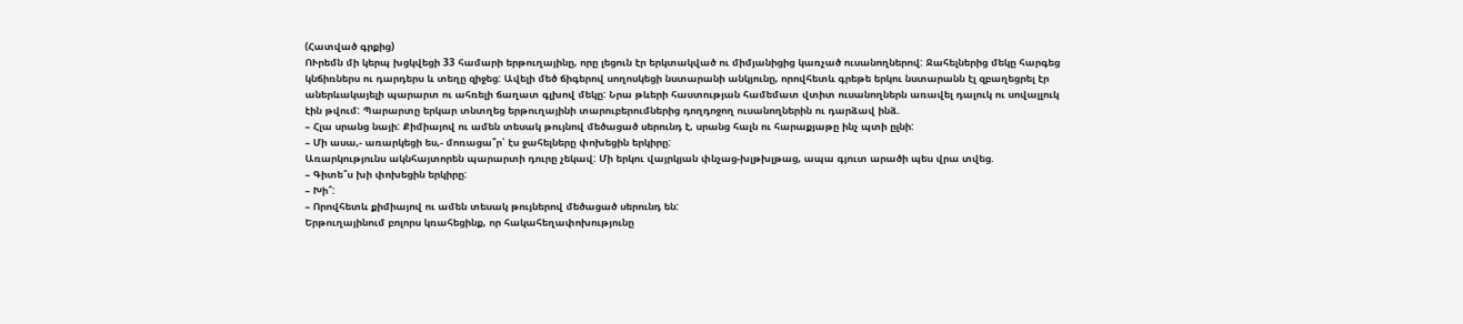(Հատված գրքից)
ՈՒրեմն մի կերպ խցկվեցի 33 համարի երթուղայինը, որը լեցուն էր երկտակված ու միմյանիցից կառչած ուսանողներով: Ջահելներից մեկը հարգեց կնճիռներս ու դարդերս և տեղը զիջեց: Ավելի մեծ ճիգերով սողոսկեցի նստարանի անկյունը, որովհետև գրեթե երկու նստարանն էլ զբաղեցրել էր աներևակայելի պարարտ ու ահռելի ճաղատ գլխով մեկը: Նրա թևերի հաստության համեմատ վտիտ ուսանողներն առավել դալուկ ու սովալլուկ էին թվում: Պարարտը երկար տնտղեց երթուղայինի տարուբերումներից դողդոջող ուսանողներին ու դարձավ ինձ.
– Հլա սրանց նայի: Քիմիայով ու ամեն տեսակ թույնով մեծացած սերունդ է, սրանց հալն ու հարաքյաթը ինչ պտի ըլնի:
– Մի ասա,- առարկեցի ես,- մոռացա՞ր՝ էս ջահելները փոխեցին երկիրը:
Առարկությունս ակնհայտորեն պարարտի դուրը չեկավ: Մի երկու վայրկյան փնչաց-խլթխլթաց, ապա գյուտ արածի պես վրա տվեց.
– Գիտե՞ս խի փոխեցին երկիրը:
– Խի՞:
– Որովհետև քիմիայով ու ամեն տեսակ թույներով մեծացած սերունդ են:
Երթուղայինում բոլորս կռահեցինք, որ հակահեղափոխությունը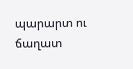պարարտ ու ճաղատ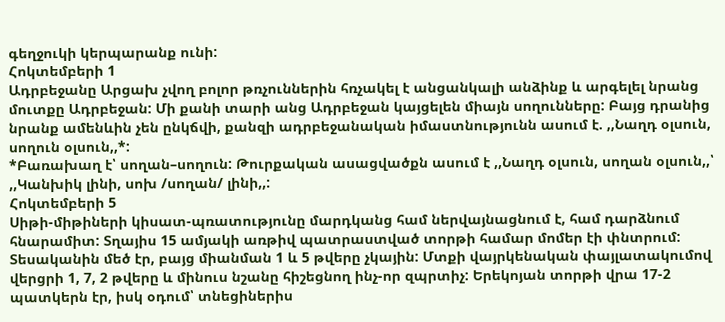գեղջուկի կերպարանք ունի:
Հոկտեմբերի 1
Ադրբեջանը Արցախ չվող բոլոր թռչուններին հռչակել է անցանկալի անձինք և արգելել նրանց մուտքը Ադրբեջան: Մի քանի տարի անց Ադրբեջան կայցելեն միայն սողունները: Բայց դրանից նրանք ամենևին չեն ընկճվի, քանզի ադրբեջանական իմաստնությունն ասում է. ,,Նաղդ օլսուն, սողուն օլսուն,,*:
*Բառախաղ է՝ սողան–սողուն: Թուրքական ասացվածքն ասում է ,,Նաղդ օլսուն, սողան օլսուն,,՝ ,,Կանխիկ լինի, սոխ /սողան/ լինի,,:
Հոկտեմբերի 5
Սիթի-միթիների կիսատ-պռատությունը մարդկանց համ ներվայնացնում է, համ դարձնում հնարամիտ: Տղայիս 15 ամյակի առթիվ պատրաստված տորթի համար մոմեր էի փնտրում: Տեսականին մեծ էր, բայց միանման 1 և 5 թվերը չկային: Մտքի վայրկենական փայլատակումով վերցրի 1, 7, 2 թվերը և մինուս նշանը հիշեցնող ինչ-որ զպրտիչ: Երեկոյան տորթի վրա 17-2 պատկերն էր, իսկ օդում՝ տնեցիներիս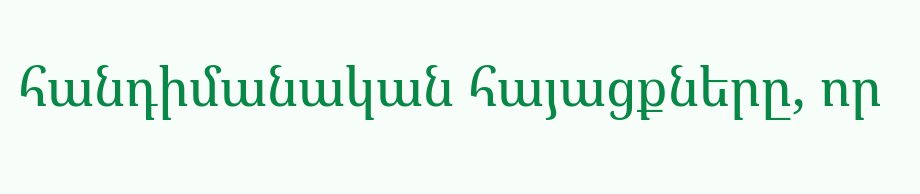հանդիմանական հայացքները, որ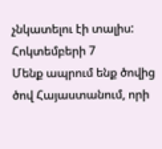չնկատելու էի տալիս:
Հոկտեմբերի 7
Մենք ապրում ենք ծովից ծով Հայաստանում, որի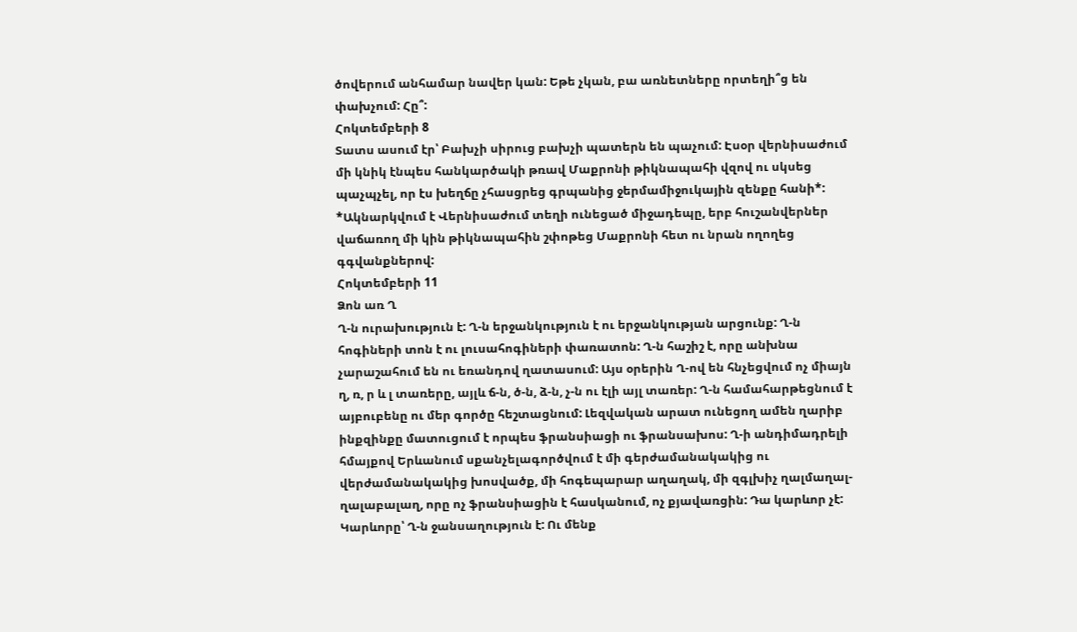ծովերում անհամար նավեր կան: Եթե չկան, բա առնետները որտեղի՞ց են փախչում: Հը՞:
Հոկտեմբերի 8
Տատս ասում էր՝ Բախչի սիրուց բախչի պատերն են պաչում: Էսօր վերնիսաժում մի կնիկ էնպես հանկարծակի թռավ Մաքրոնի թիկնապահի վզով ու սկսեց պաչպչել, որ էս խեղճը չհասցրեց գրպանից ջերմամիջուկային զենքը հանի*:
*Ակնարկվում է Վերնիսաժում տեղի ունեցած միջադեպը, երբ հուշանվերներ վաճառող մի կին թիկնապահին շփոթեց Մաքրոնի հետ ու նրան ողողեց գգվանքներով:
Հոկտեմբերի 11
Ձոն առ Ղ
Ղ-ն ուրախություն է: Ղ-ն երջանկություն է ու երջանկության արցունք: Ղ-ն հոգիների տոն է ու լուսահոգիների փառատոն: Ղ-ն հաշիշ է, որը անխնա չարաշահում են ու եռանդով ղատասում: Այս օրերին Ղ-ով են հնչեցվում ոչ միայն ղ, ռ, ր և լ տառերը, այլև ճ-ն, ծ-ն, ձ-ն, չ-ն ու էլի այլ տառեր: Ղ-ն համահարթեցնում է այբուբենը ու մեր գործը հեշտացնում: Լեզվական արատ ունեցող ամեն ղարիբ ինքզինքը մատուցում է որպես ֆրանսիացի ու ֆրանսախոս: Ղ-ի անդիմադրելի հմայքով Երևանում սքանչելագործվում է մի գերժամանակակից ու վերժամանակակից խոսվածք, մի հոգեպարար աղաղակ, մի զգլխիչ ղալմաղալ-ղալաբալաղ, որը ոչ ֆրանսիացին է հասկանում, ոչ քյավառցին: Դա կարևոր չէ: Կարևորը՝ Ղ-ն ջանսաղություն է: Ու մենք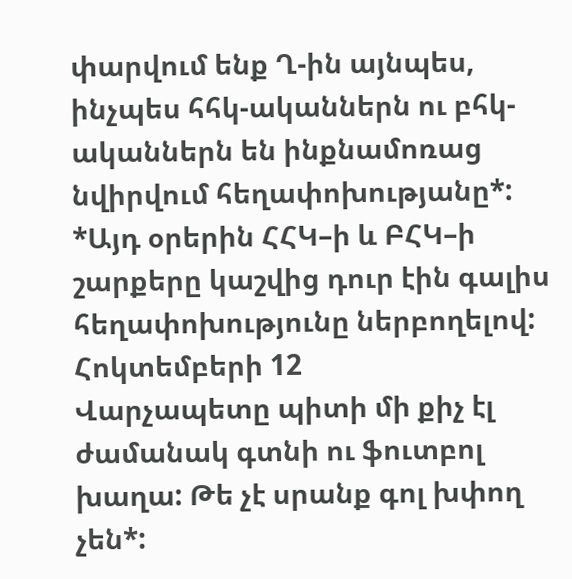փարվում ենք Ղ-ին այնպես, ինչպես հհկ-ականներն ու բհկ-ականներն են ինքնամոռաց նվիրվում հեղափոխությանը*:
*Այդ օրերին ՀՀԿ–ի և ԲՀԿ–ի շարքերը կաշվից դուր էին գալիս հեղափոխությունը ներբողելով:
Հոկտեմբերի 12
Վարչապետը պիտի մի քիչ էլ ժամանակ գտնի ու ֆուտբոլ խաղա: Թե չէ սրանք գոլ խփող չեն*: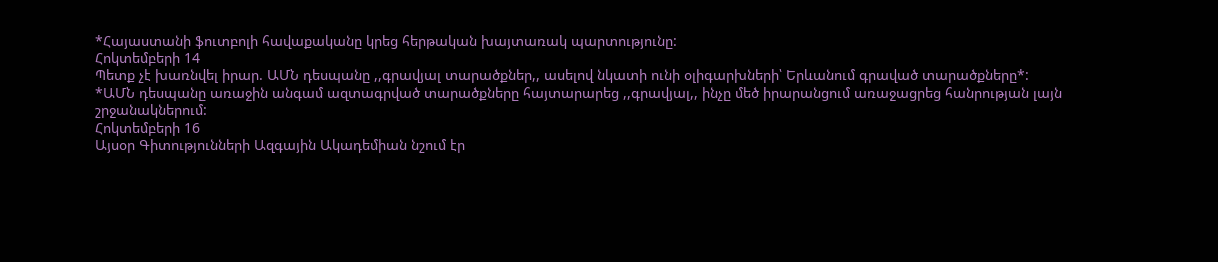*Հայաստանի ֆուտբոլի հավաքականը կրեց հերթական խայտառակ պարտությունը:
Հոկտեմբերի 14
Պետք չէ խառնվել իրար. ԱՄՆ դեսպանը ,,գրավյալ տարածքներ,, ասելով նկատի ունի օլիգարխների՝ Երևանում գրաված տարածքները*:
*ԱՄՆ դեսպանը առաջին անգամ ազտագրված տարածքները հայտարարեց ,,գրավյալ,, ինչը մեծ իրարանցում առաջացրեց հանրության լայն շրջանակներում:
Հոկտեմբերի 16
Այսօր Գիտությունների Ազգային Ակադեմիան նշում էր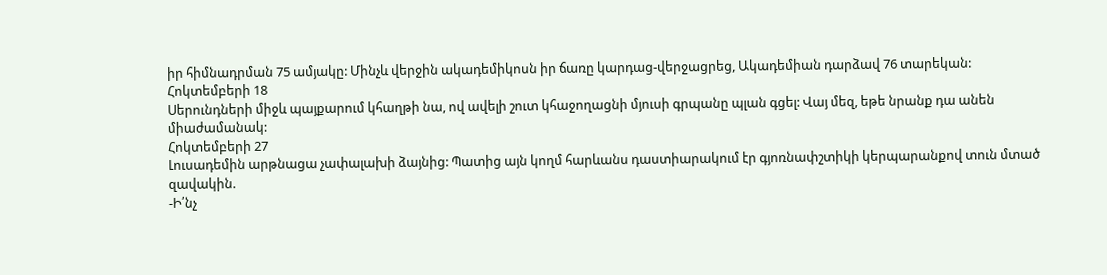իր հիմնադրման 75 ամյակը: Մինչև վերջին ակադեմիկոսն իր ճառը կարդաց-վերջացրեց, Ակադեմիան դարձավ 76 տարեկան:
Հոկտեմբերի 18
Սերունդների միջև պայքարում կհաղթի նա, ով ավելի շուտ կհաջողացնի մյուսի գրպանը պլան գցել: Վայ մեզ, եթե նրանք դա անեն միաժամանակ:
Հոկտեմբերի 27
Լուսադեմին արթնացա չափալախի ձայնից: Պատից այն կողմ հարևանս դաստիարակում էր գյոռնափշտիկի կերպարանքով տուն մտած զավակին.
-Ի՛նչ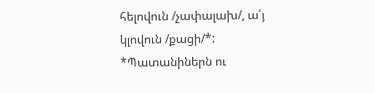հելովուն /չափալախ/, ա՛յ կլովուն /քացի/*:
*Պատանիներն ու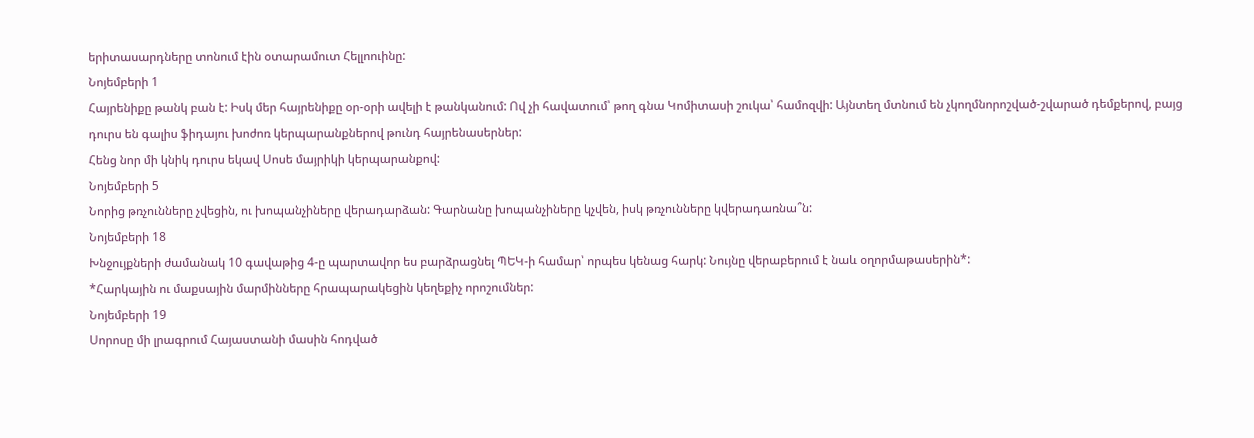երիտասարդները տոնում էին օտարամուտ Հելլոուինը:
Նոյեմբերի 1
Հայրենիքը թանկ բան է: Իսկ մեր հայրենիքը օր-օրի ավելի է թանկանում: Ով չի հավատում՝ թող գնա Կոմիտասի շուկա՝ համոզվի: Այնտեղ մտնում են չկողմնորոշված-շվարած դեմքերով, բայց դուրս են գալիս ֆիդայու խոժոռ կերպարանքներով թունդ հայրենասերներ:
Հենց նոր մի կնիկ դուրս եկավ Սոսե մայրիկի կերպարանքով:
Նոյեմբերի 5
Նորից թռչունները չվեցին, ու խոպանչիները վերադարձան: Գարնանը խոպանչիները կչվեն, իսկ թռչունները կվերադառնա՞ն:
Նոյեմբերի 18
Խնջույքների ժամանակ 10 գավաթից 4-ը պարտավոր ես բարձրացնել ՊԵԿ-ի համար՝ որպես կենաց հարկ: Նույնը վերաբերում է նաև օղորմաթասերին*:
*Հարկային ու մաքսային մարմինները հրապարակեցին կեղեքիչ որոշումներ:
Նոյեմբերի 19
Սորոսը մի լրագրում Հայաստանի մասին հոդված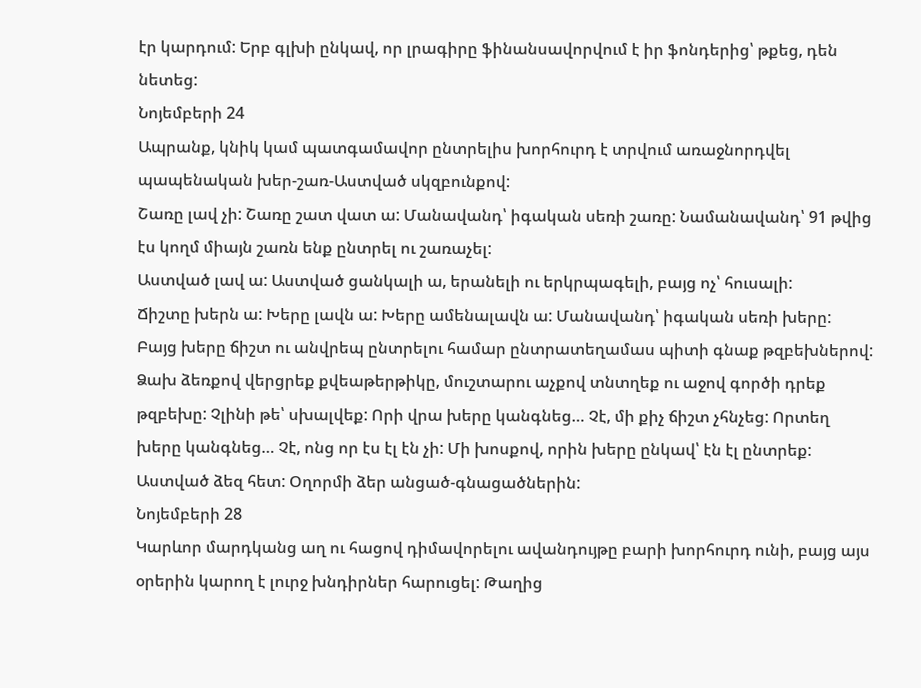էր կարդում: Երբ գլխի ընկավ, որ լրագիրը ֆինանսավորվում է իր ֆոնդերից՝ թքեց, դեն նետեց:
Նոյեմբերի 24
Ապրանք, կնիկ կամ պատգամավոր ընտրելիս խորհուրդ է տրվում առաջնորդվել պապենական խեր-շառ-Աստված սկզբունքով:
Շառը լավ չի: Շառը շատ վատ ա: Մանավանդ՝ իգական սեռի շառը: Նամանավանդ՝ 91 թվից էս կողմ միայն շառն ենք ընտրել ու շառաչել:
Աստված լավ ա: Աստված ցանկալի ա, երանելի ու երկրպագելի, բայց ոչ՝ հուսալի:
Ճիշտը խերն ա: Խերը լավն ա: Խերը ամենալավն ա: Մանավանդ՝ իգական սեռի խերը:
Բայց խերը ճիշտ ու անվրեպ ընտրելու համար ընտրատեղամաս պիտի գնաք թզբեխներով: Ձախ ձեռքով վերցրեք քվեաթերթիկը, մուշտարու աչքով տնտղեք ու աջով գործի դրեք թզբեխը: Չլինի թե՝ սխալվեք: Որի վրա խերը կանգնեց… Չէ, մի քիչ ճիշտ չհնչեց: Որտեղ խերը կանգնեց… Չէ, ոնց որ էս էլ էն չի: Մի խոսքով, որին խերը ընկավ՝ էն էլ ընտրեք:
Աստված ձեզ հետ: Օղորմի ձեր անցած-գնացածներին:
Նոյեմբերի 28
Կարևոր մարդկանց աղ ու հացով դիմավորելու ավանդույթը բարի խորհուրդ ունի, բայց այս օրերին կարող է լուրջ խնդիրներ հարուցել: Թաղից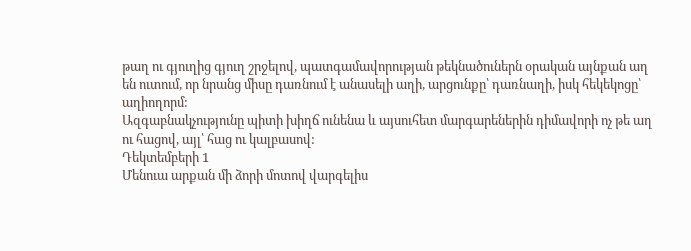թաղ ու գյուղից գյուղ շրջելով, պատգամավորության թեկնածուներն օրական այնքան աղ են ուտում, որ նրանց միսը դառնում է անասելի աղի, արցունքը՝ դառնաղի, իսկ հեկեկոցը՝ աղիողորմ:
Ազգաբնակչությունը պիտի խիղճ ունենա և այսուհետ մարգարեներին դիմավորի ոչ թե աղ ու հացով, այլ՝ հաց ու կալբասով:
Դեկտեմբերի 1
Մենուա արքան մի ձորի մոտով վարգելիս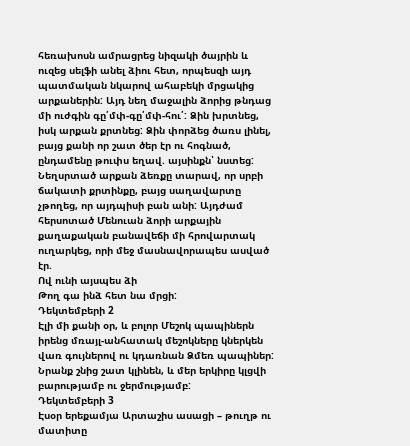հեռախոսն ամրացրեց նիզակի ծայրին և ուզեց սելֆի անել ձիու հետ, որպեսզի այդ պատմական նկարով ահաբեկի մրցակից արքաներին: Այդ նեղ մաջալին ձորից թնդաց մի ուժգին գը՛մփ-գը՛մփ-հու՛: Ձին խրտնեց, իսկ արքան քրտնեց: Ձին փորձեց ծառս լինել, բայց քանի որ շատ ծեր էր ու հոգնած, ընդամենը թուփս եղավ. այսինքն՝ նստեց: Նեղսրտած արքան ձեռքը տարավ, որ սրբի ճակատի քրտինքը, բայց սաղավարտը չթողեց, որ այդպիսի բան անի: Այդժամ հերսոտած Մենուան ձորի արքային քաղաքական բանավեճի մի հրովարտակ ուղարկեց, որի մեջ մասնավորապես ասված էր.
Ով ունի այսպես ձի
Թող գա ինձ հետ նա մրցի:
Դեկտեմբերի 2
Էլի մի քանի օր, և բոլոր Մեշոկ պապիներն իրենց մռայլ-անհատակ մեշոկները կներկեն վառ գույներով ու կդառնան Ձմեռ պապիներ: Նրանք շնից շատ կլինեն, և մեր երկիրը կլցվի բարությամբ ու ջերմությամբ:
Դեկտեմբերի 3
Էսօր երեքամյա Արտաշիս ասացի – թուղթ ու մատիտը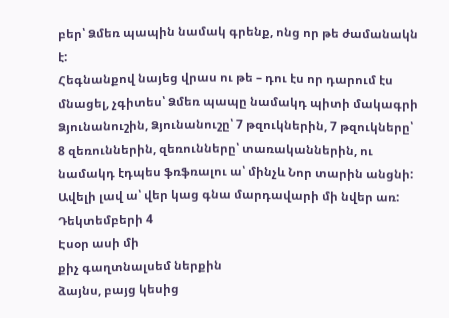բեր՝ Ձմեռ պապին նամակ գրենք, ոնց որ թե ժամանակն է:
Հեգնանքով նայեց վրաս ու թե – դու էս որ դարում էս մնացել, չգիտես՝ Ձմեռ պապը նամակդ պիտի մակագրի Ձյունանուշին, Ձյունանուշը՝ 7 թզուկներին, 7 թզուկները՝ 8 զեռուններին, զեռունները՝ տառականներին, ու նամակդ էդպես ֆռֆռալու ա՝ մինչև Նոր տարին անցնի: Ավելի լավ ա՝ վեր կաց գնա մարդավարի մի նվեր առ:
Դեկտեմբերի 4
Էսօր ասի մի
քիչ գաղտնալսեմ ներքին
ձայնս, բայց կեսից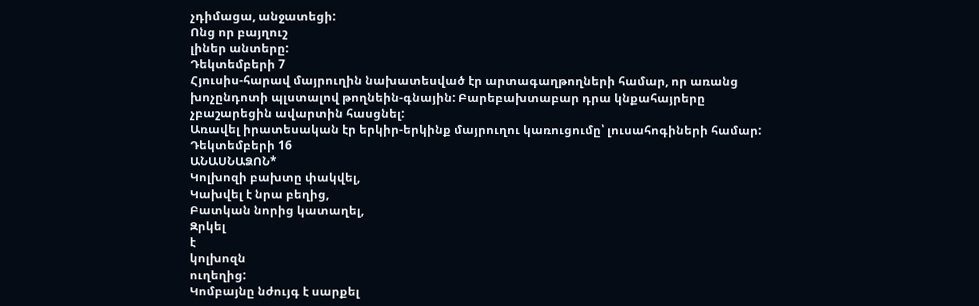չդիմացա, անջատեցի:
Ոնց որ բայղուշ
լիներ անտերը:
Դեկտեմբերի 7
Հյուսիս-հարավ մայրուղին նախատեսված էր արտագաղթողների համար, որ առանց խոչընդոտի պլստալով թողնեին-գնային: Բարեբախտաբար դրա կնքահայրերը չբաշարեցին ավարտին հասցնել:
Առավել իրատեսական էր երկիր-երկինք մայրուղու կառուցումը՝ լուսահոգիների համար:
Դեկտեմբերի 16
ԱՆԱՍՆԱՁՈՆ*
Կոլխոզի բախտը փակվել,
Կախվել է նրա բեղից,
Բատկան նորից կատաղել,
Զրկել
է
կոլխոզն
ուղեղից:
Կոմբայնը նժույգ է սարքել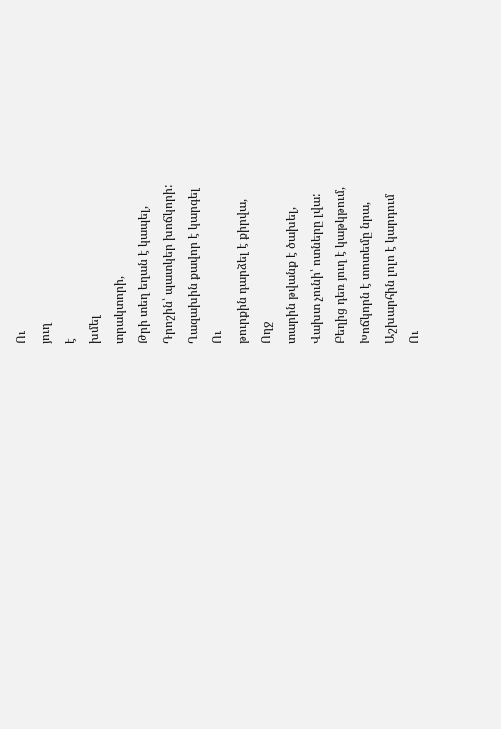Ու
յուղ
է
խմել
տրակտորի,
Թրի տեղ եղան է կապել,
Դրոշին՝ պատկեր խոճկորի:
Ղազախին քավոր է կարգել
Ու
թուրքին դարձել է քիրվա,
Ողջ
տարին թվանք է ծախել,
Վախտ չունի՝ ոտները լվա:
Բեղից դեռ յուղ է կաթկթում,
Խոճկորն է տոտեմը նրա,
Աշխարհին լոլո է կարդում
Ու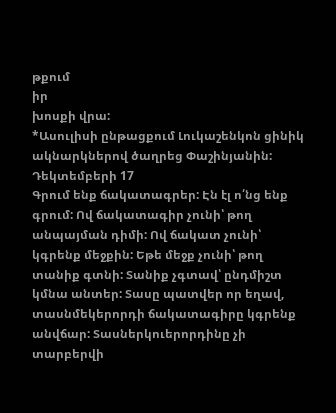թքում
իր
խոսքի վրա:
*Ասուլիսի ընթացքում Լուկաշենկոն ցինիկ ակնարկներով ծաղրեց Փաշինյանին:
Դեկտեմբերի 17
Գրում ենք ճակատագրեր: Էն էլ ո՛նց ենք գրում: Ով ճակատագիր չունի՝ թող անպայման դիմի: Ով ճակատ չունի՝ կգրենք մեջքին: Եթե մեջք չունի՝ թող տանիք գտնի: Տանիք չգտավ՝ ընդմիշտ կմնա անտեր: Տասը պատվեր որ եղավ, տասնմեկերորդի ճակատագիրը կգրենք անվճար: Տասներկուերորդինը չի տարբերվի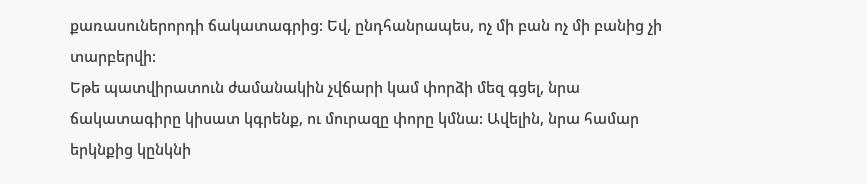քառասուներորդի ճակատագրից: Եվ, ընդհանրապես, ոչ մի բան ոչ մի բանից չի տարբերվի:
Եթե պատվիրատուն ժամանակին չվճարի կամ փորձի մեզ գցել, նրա ճակատագիրը կիսատ կգրենք, ու մուրազը փորը կմնա: Ավելին, նրա համար երկնքից կընկնի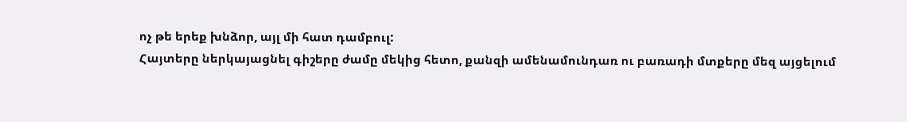ոչ թե երեք խնձոր, այլ մի հատ դամբուլ:
Հայտերը ներկայացնել գիշերը ժամը մեկից հետո, քանզի ամենամունդառ ու բառադի մտքերը մեզ այցելում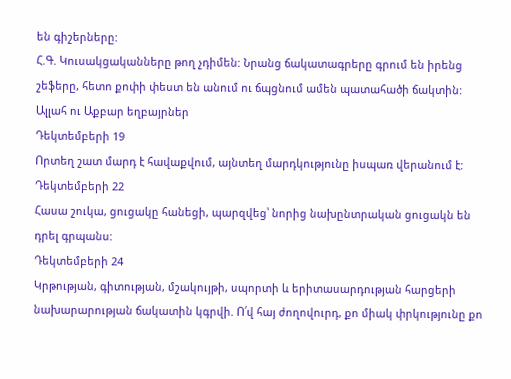են գիշերները:
Հ.Գ. Կուսակցականները թող չդիմեն: Նրանց ճակատագրերը գրում են իրենց շեֆերը, հետո քոփի փեստ են անում ու ճպցնում ամեն պատահածի ճակտին:
Ալլահ ու Աքբար եղբայրներ
Դեկտեմբերի 19
Որտեղ շատ մարդ է հավաքվում, այնտեղ մարդկությունը իսպառ վերանում է:
Դեկտեմբերի 22
Հասա շուկա, ցուցակը հանեցի, պարզվեց՝ նորից նախընտրական ցուցակն են դրել գրպանս:
Դեկտեմբերի 24
Կրթության, գիտության, մշակույթի, սպորտի և երիտասարդության հարցերի նախարարության ճակատին կգրվի. Ո՛վ հայ ժողովուրդ, քո միակ փրկությունը քո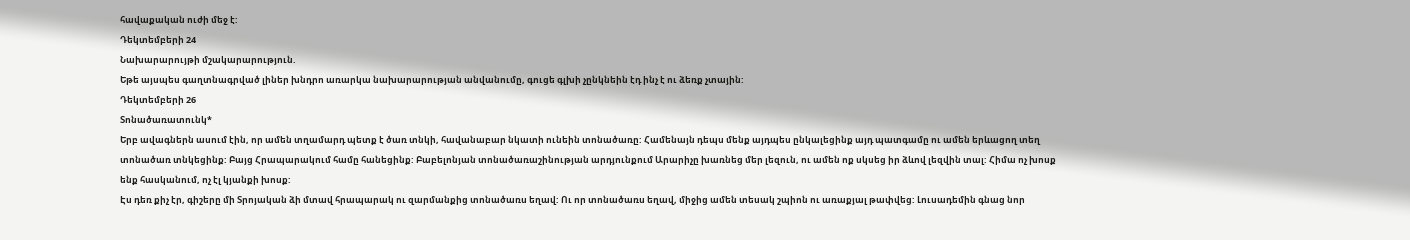հավաքական ուժի մեջ է:
Դեկտեմբերի 24
Նախարարույթի մշակարարություն.
Եթե այսպես գաղտնագրված լիներ խնդրո առարկա նախարարության անվանումը, գուցե գլխի չընկնեին էդ ինչ է ու ձեռք չտային:
Դեկտեմբերի 26
Տոնածառատունկ*
Երբ ավագներն ասում էին, որ ամեն տղամարդ պետք է ծառ տնկի, հավանաբար նկատի ունեին տոնածառը: Համենայն դեպս մենք այդպես ընկալեցինք այդ պատգամը ու ամեն երևացող տեղ տոնածառ տնկեցինք: Բայց Հրապարակում համը հանեցինք: Բաբելոնյան տոնածառաշինության արդյունքում Արարիչը խառնեց մեր լեզուն, ու ամեն ոք սկսեց իր ձևով լեզվին տալ: Հիմա ոչ խոսք ենք հասկանում, ոչ էլ կյանքի խոսք:
Էս դեռ քիչ էր, գիշերը մի Տրոյական ձի մտավ հրապարակ ու զարմանքից տոնածառս եղավ: Ու որ տոնածառս եղավ, միջից ամեն տեսակ շպիոն ու առաքյալ թափվեց: Լուսադեմին գնաց նոր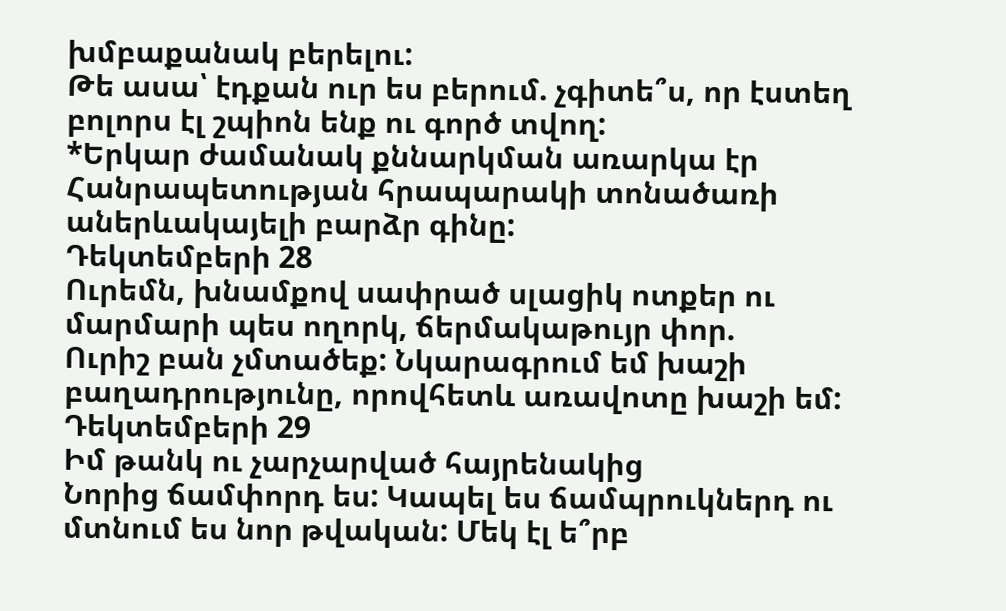խմբաքանակ բերելու:
Թե ասա՝ էդքան ուր ես բերում. չգիտե՞ս, որ էստեղ բոլորս էլ շպիոն ենք ու գործ տվող:
*Երկար ժամանակ քննարկման առարկա էր Հանրապետության հրապարակի տոնածառի աներևակայելի բարձր գինը:
Դեկտեմբերի 28
Ուրեմն, խնամքով սափրած սլացիկ ոտքեր ու մարմարի պես ողորկ, ճերմակաթույր փոր.
Ուրիշ բան չմտածեք: Նկարագրում եմ խաշի բաղադրությունը, որովհետև առավոտը խաշի եմ:
Դեկտեմբերի 29
Իմ թանկ ու չարչարված հայրենակից
Նորից ճամփորդ ես: Կապել ես ճամպրուկներդ ու մտնում ես նոր թվական: Մեկ էլ ե՞րբ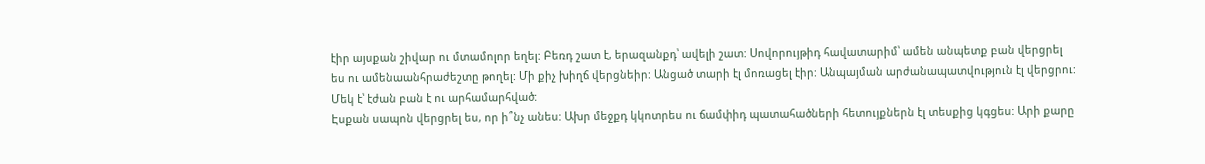էիր այսքան շիվար ու մտամոլոր եղել: Բեռդ շատ է, երազանքդ՝ ավելի շատ: Սովորույթիդ հավատարիմ՝ ամեն անպետք բան վերցրել ես ու ամենաանհրաժեշտը թողել: Մի քիչ խիղճ վերցնեիր: Անցած տարի էլ մոռացել էիր: Անպայման արժանապատվություն էլ վերցրու: Մեկ է՝ էժան բան է ու արհամարհված:
Էսքան սապոն վերցրել ես, որ ի՞նչ անես: Ախր մեջքդ կկոտրես ու ճամփիդ պատահածների հետույքներն էլ տեսքից կգցես: Արի քարը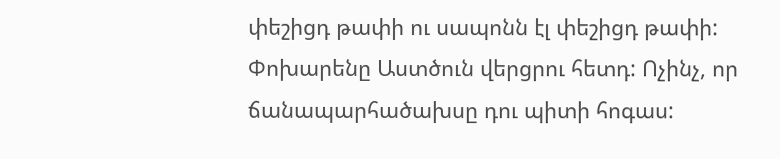փեշիցդ թափի ու սապոնն էլ փեշիցդ թափի: Փոխարենը Աստծուն վերցրու հետդ: Ոչինչ, որ ճանապարհածախսը դու պիտի հոգաս: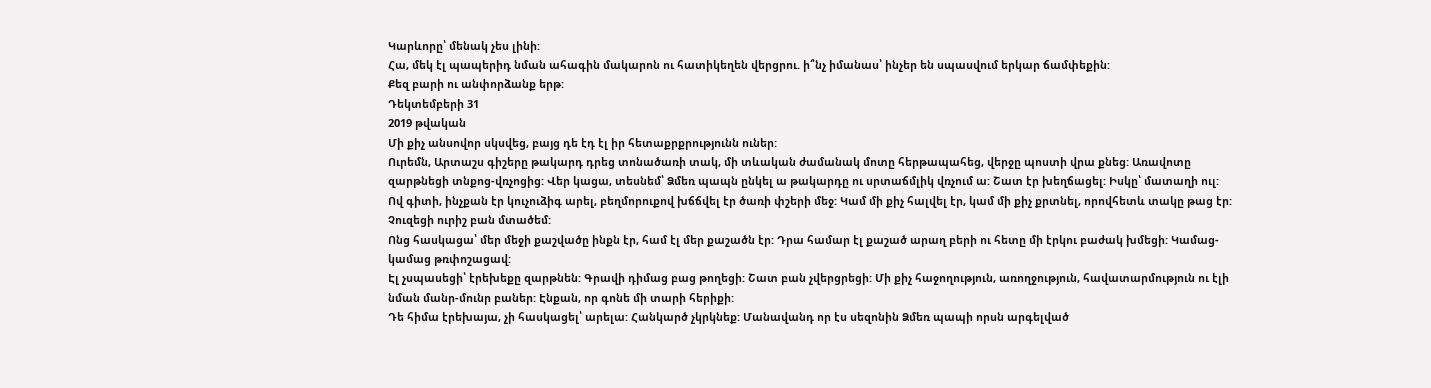Կարևորը՝ մենակ չես լինի:
Հա, մեկ էլ պապերիդ նման ահագին մակարոն ու հատիկեղեն վերցրու. ի՞նչ իմանաս՝ ինչեր են սպասվում երկար ճամփեքին:
Քեզ բարի ու անփորձանք երթ:
Դեկտեմբերի 31
2019 թվական
Մի քիչ անսովոր սկսվեց, բայց դե էդ էլ իր հետաքրքրությունն ուներ:
Ուրեմն, Արտաշս գիշերը թակարդ դրեց տոնածառի տակ, մի տևական ժամանակ մոտը հերթապահեց, վերջը պոստի վրա քնեց: Առավոտը զարթնեցի տնքոց-վռչոցից: Վեր կացա, տեսնեմ՝ Ձմեռ պապն ընկել ա թակարդը ու սրտաճմլիկ վռչում ա: Շատ էր խեղճացել: Իսկը՝ մատաղի ուլ: Ով գիտի, ինչքան էր կուչուձիգ արել, բեղմորուքով խճճվել էր ծառի փշերի մեջ: Կամ մի քիչ հալվել էր, կամ մի քիչ քրտնել, որովհետև տակը թաց էր: Չուզեցի ուրիշ բան մտածեմ:
Ոնց հասկացա՝ մեր մեջի քաշվածը ինքն էր, համ էլ մեր քաշածն էր: Դրա համար էլ քաշած արաղ բերի ու հետը մի էրկու բաժակ խմեցի: Կամաց-կամաց թռփոշացավ:
Էլ չսպասեցի՝ էրեխեքը զարթնեն: Գրավի դիմաց բաց թողեցի: Շատ բան չվերցրեցի: Մի քիչ հաջողություն, առողջություն, հավատարմություն ու էլի նման մանր-մունր բաներ: Էնքան, որ գոնե մի տարի հերիքի:
Դե հիմա էրեխայա, չի հասկացել՝ արելա: Հանկարծ չկրկնեք: Մանավանդ որ էս սեզոնին Ձմեռ պապի որսն արգելված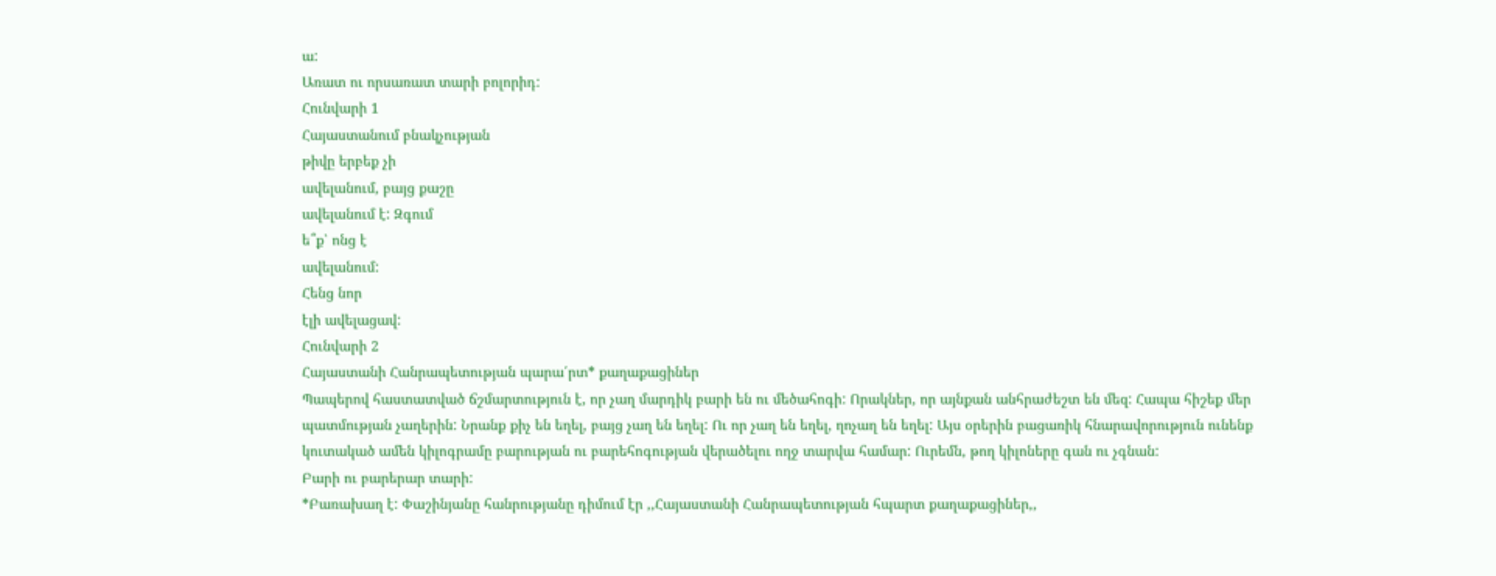ա:
Առատ ու որսառատ տարի բոլորիդ:
Հունվարի 1
Հայաստանում բնակչության
թիվը երբեք չի
ավելանում, բայց քաշը
ավելանում է: Զգում
ե՞ք՝ ոնց է
ավելանում:
Հենց նոր
էլի ավելացավ:
Հունվարի 2
Հայաստանի Հանրապետության պարա՛րտ* քաղաքացիներ
Պապերով հաստատված ճշմարտություն է, որ չաղ մարդիկ բարի են ու մեծահոգի: Որակներ, որ այնքան անհրաժեշտ են մեզ: Հապա հիշեք մեր պատմության չաղերին: Նրանք քիչ են եղել, բայց չաղ են եղել: Ու որ չաղ են եղել, ղոչաղ են եղել: Այս օրերին բացառիկ հնարավորություն ունենք կուտակած ամեն կիլոգրամը բարության ու բարեհոգության վերածելու ողջ տարվա համար: Ուրեմն, թող կիլոները գան ու չգնան:
Բարի ու բարերար տարի:
*Բառախաղ է: Փաշինյանը հանրությանը դիմում էր ,,Հայաստանի Հանրապետության հպարտ քաղաքացիներ,,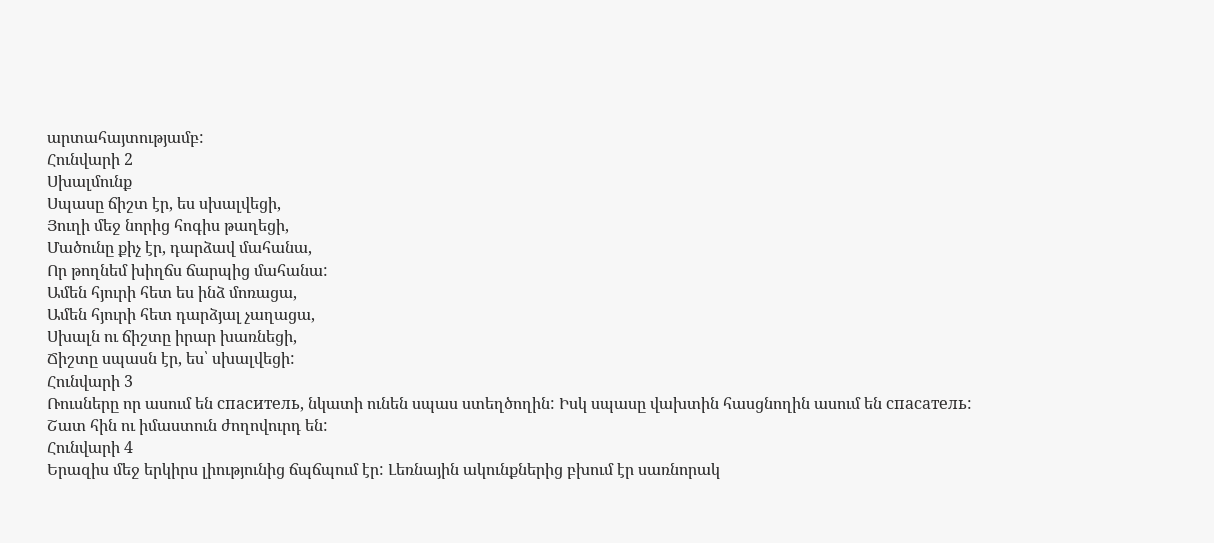արտահայտությամբ:
Հունվարի 2
Սխալմունք
Սպասը ճիշտ էր, ես սխալվեցի,
Յուղի մեջ նորից հոգիս թաղեցի,
Մածունը քիչ էր, դարձավ մահանա,
Որ թողնեմ խիղճս ճարպից մահանա:
Ամեն հյուրի հետ ես ինձ մոռացա,
Ամեն հյուրի հետ դարձյալ չաղացա,
Սխալն ու ճիշտը իրար խառնեցի,
Ճիշտը սպասն էր, ես՝ սխալվեցի:
Հունվարի 3
Ռուսները որ ասում են спаситель, նկատի ունեն սպաս ստեղծողին: Իսկ սպասը վախտին հասցնողին ասում են спасатель:
Շատ հին ու իմաստուն ժողովուրդ են:
Հունվարի 4
Երազիս մեջ երկիրս լիությունից ճպճպում էր: Լեռնային ակունքներից բխում էր սառնորակ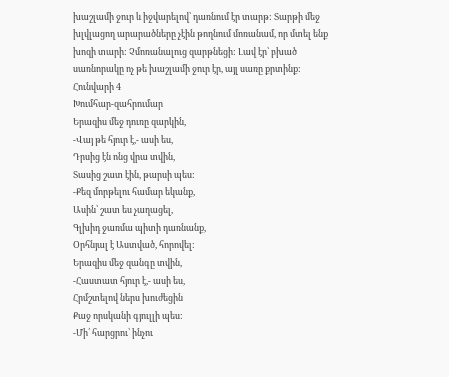խաշլամի ջուր և իջվարելով՝ դառնում էր տարթ: Տարթի մեջ խլվլացող արարածները չէին թողնում մոռանամ, որ մտել ենք խոզի տարի: Չմոռանալուց զարթնեցի: Լավ էր՝ բխած սառնորակը ոչ թե խաշլամի ջուր էր, այլ սառը քրտինք:
Հունվարի 4
Խումհար-զահրումար
Երազիս մեջ դուռը զարկին,
-Վայ թե հյուր է,- ասի ես,
Դրսից էն ոնց վրա տվին,
Տասից շատ էին, թարսի պես:
-Քեզ մորթելու համար եկանք,
Ասին՝ շատ ես չաղացել,
Գլխիդ ջառմա պիտի դառնանք,
Օրհնյալ է Աստված, հորովել:
Երազիս մեջ զանգը տվին,
-Հաստատ հյուր է,- ասի ես,
Հրմշտելով ներս խուժեցին
Քաջ որսկանի գյուլլի պես:
-Մի՛ հարցրու՝ ինչու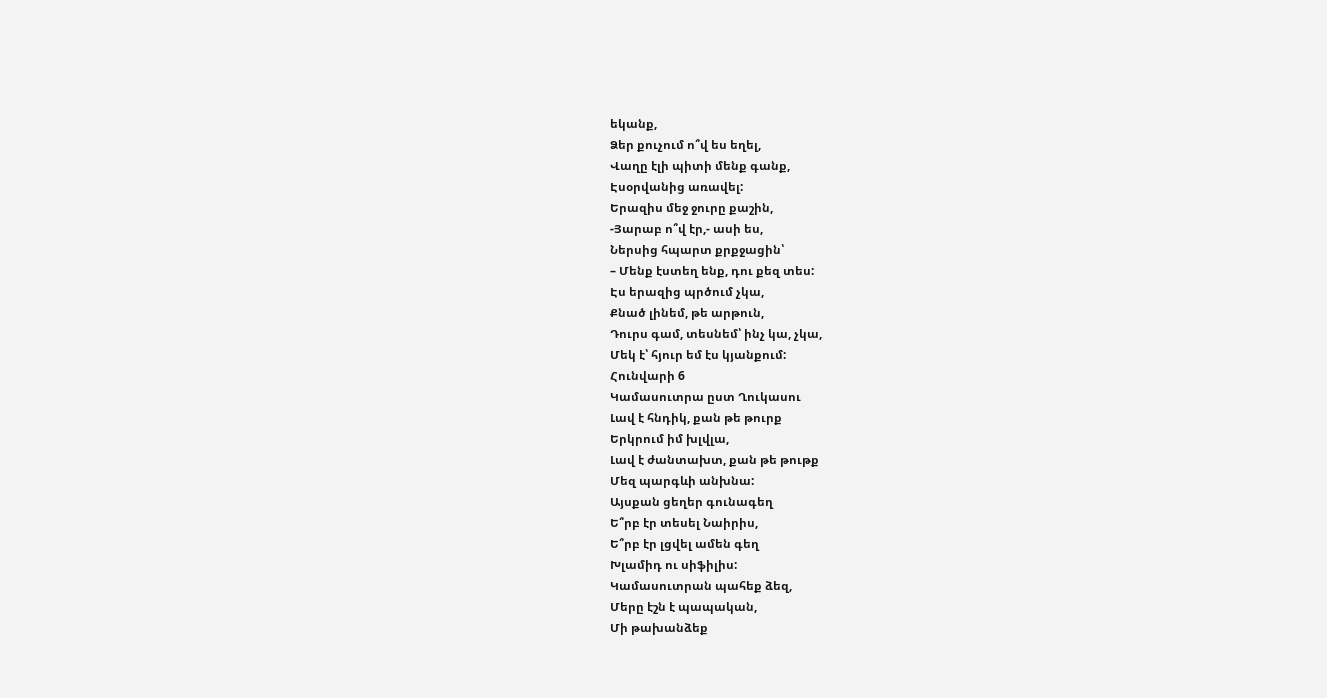եկանք,
Ձեր քուչում ո՞վ ես եղել,
Վաղը էլի պիտի մենք գանք,
Էսօրվանից առավել:
Երազիս մեջ ջուրը քաշին,
-Յարաբ ո՞վ էր,- ասի ես,
Ներսից հպարտ քրքջացին՝
– Մենք էստեղ ենք, դու քեզ տես:
Էս երազից պրծում չկա,
Քնած լինեմ, թե արթուն,
Դուրս գամ, տեսնեմ՝ ինչ կա, չկա,
Մեկ է՝ հյուր եմ էս կյանքում:
Հունվարի 6
Կամասուտրա ըստ Ղուկասու
Լավ է հնդիկ, քան թե թուրք
Երկրում իմ խլվլա,
Լավ է ժանտախտ, քան թե թութք
Մեզ պարգևի անխնա:
Այսքան ցեղեր գունագեղ
Ե՞րբ էր տեսել Նաիրիս,
Ե՞րբ էր լցվել ամեն գեղ
Խլամիդ ու սիֆիլիս:
Կամասուտրան պահեք ձեզ,
Մերը էշն է պապական,
Մի թախանձեք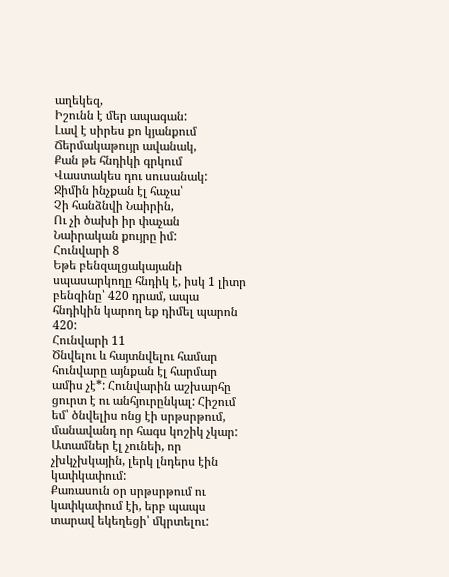աղեկեզ,
Իշունն է մեր ապագան:
Լավ է սիրես քո կյանքում
Ճերմակաթույր ավանակ,
Քան թե հնդիկի գրկում
Վաստակես դու սուսանակ:
Ջիմին ինչքան էլ հաչա՝
Չի հանձնվի Նաիրին,
Ու չի ծախի իր փաչան
Նաիրական քույրը իմ:
Հունվարի 8
Եթե բենզալցակայանի սպասարկողը հնդիկ է, իսկ 1 լիտր բենզինը՝ 420 դրամ, ապա հնդիկին կարող եք դիմել պարոն 420:
Հունվարի 11
Ծնվելու և հայտնվելու համար հունվարը այնքան էլ հարմար ամիս չէ*: Հունվարին աշխարհը ցուրտ է ու անհյուրընկալ: Հիշում եմ՝ ծնվելիս ոնց էի սրթսրթում, մանավանդ որ հագս կոշիկ չկար: Ատամներ էլ չունեի, որ չխկչխկային, լերկ լնդերս էին կափկափում:
Քառասուն օր սրթսրթում ու կափկափում էի, երբ պապս տարավ եկեղեցի՝ մկրտելու: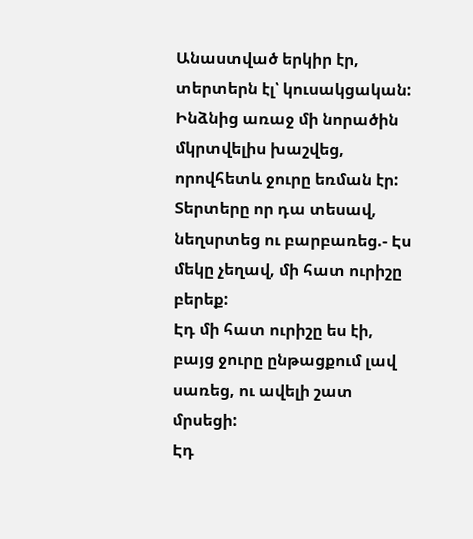Անաստված երկիր էր, տերտերն էլ՝ կուսակցական: Ինձնից առաջ մի նորածին մկրտվելիս խաշվեց, որովհետև ջուրը եռման էր: Տերտերը որ դա տեսավ, նեղսրտեց ու բարբառեց.- Էս մեկը չեղավ, մի հատ ուրիշը բերեք:
Էդ մի հատ ուրիշը ես էի, բայց ջուրը ընթացքում լավ սառեց, ու ավելի շատ մրսեցի:
Էդ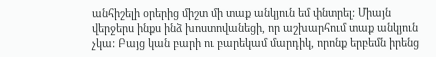անհիշելի օրերից միշտ մի տաք անկյուն եմ փնտրել: Միայն վերջերս ինքս ինձ խոստովանեցի, որ աշխարհում տաք անկյուն չկա: Բայց կան բարի ու բարեկամ մարդիկ, որոնք երբեմն իրենց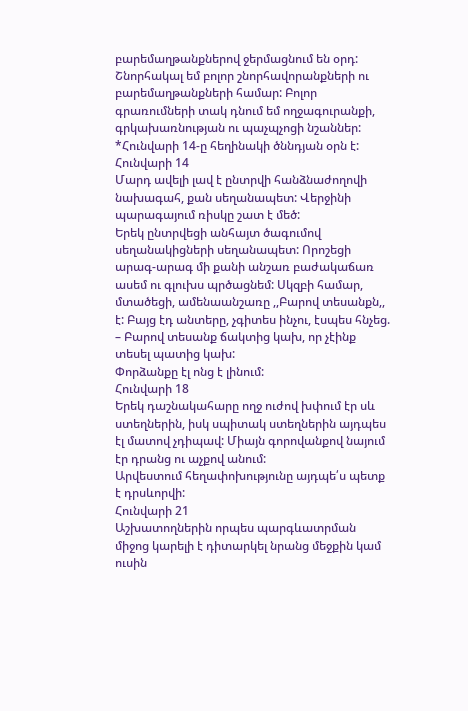բարեմաղթանքներով ջերմացնում են օրդ:
Շնորհակալ եմ բոլոր շնորհավորանքների ու բարեմաղթանքների համար: Բոլոր գրառումների տակ դնում եմ ողջագուրանքի, գրկախառնության ու պաչպչոցի նշաններ:
*Հունվարի 14-ը հեղինակի ծննդյան օրն է:
Հունվարի 14
Մարդ ավելի լավ է ընտրվի հանձնաժողովի նախագահ, քան սեղանապետ: Վերջինի պարագայում ռիսկը շատ է մեծ:
Երեկ ընտրվեցի անհայտ ծագումով սեղանակիցների սեղանապետ: Որոշեցի արագ-արագ մի քանի անշառ բաժակաճառ ասեմ ու գլուխս պրծացնեմ: Սկզբի համար, մտածեցի, ամենաանշառը ,,Բարով տեսանքն,, է: Բայց էդ անտերը, չգիտես ինչու, էսպես հնչեց. – Բարով տեսանք ճակտից կախ, որ չէինք տեսել պատից կախ:
Փորձանքը էլ ոնց է լինում:
Հունվարի 18
Երեկ դաշնակահարը ողջ ուժով խփում էր սև ստեղներին, իսկ սպիտակ ստեղներին այդպես էլ մատով չդիպավ: Միայն գորովանքով նայում էր դրանց ու աչքով անում:
Արվեստում հեղափոխությունը այդպե՛ս պետք է դրսևորվի:
Հունվարի 21
Աշխատողներին որպես պարգևատրման միջոց կարելի է դիտարկել նրանց մեջքին կամ ուսին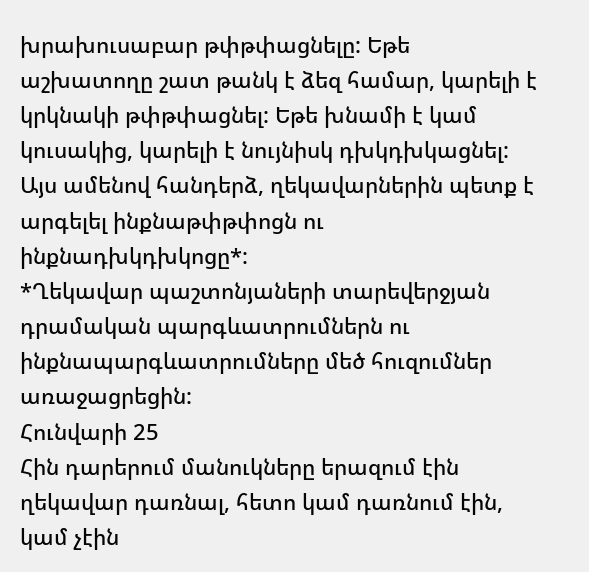խրախուսաբար թփթփացնելը: Եթե աշխատողը շատ թանկ է ձեզ համար, կարելի է կրկնակի թփթփացնել: Եթե խնամի է կամ կուսակից, կարելի է նույնիսկ դխկդխկացնել:
Այս ամենով հանդերձ, ղեկավարներին պետք է արգելել ինքնաթփթփոցն ու ինքնադխկդխկոցը*:
*Ղեկավար պաշտոնյաների տարեվերջյան դրամական պարգևատրումներն ու ինքնապարգևատրումները մեծ հուզումներ առաջացրեցին:
Հունվարի 25
Հին դարերում մանուկները երազում էին ղեկավար դառնալ, հետո կամ դառնում էին, կամ չէին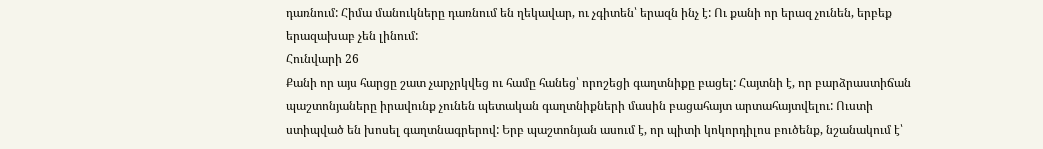դառնում: Հիմա մանուկները դառնում են ղեկավար, ու չգիտեն՝ երազն ինչ է: Ու քանի որ երազ չունեն, երբեք երազախաբ չեն լինում:
Հունվարի 26
Քանի որ այս հարցը շատ չարչրկվեց ու համը հանեց՝ որոշեցի գաղտնիքը բացել: Հայտնի է, որ բարձրաստիճան պաշտոնյաները իրավունք չունեն պետական գաղտնիքների մասին բացահայտ արտահայտվելու: Ուստի ստիպված են խոսել գաղտնագրերով: Երբ պաշտոնյան ասում է, որ պիտի կոկորդիլոս բուծենք, նշանակում է՝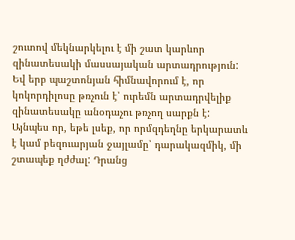շուտով մեկնարկելու է մի շատ կարևոր զինատեսակի մասսայական արտադրություն: Եվ երբ պաշտոնյան հիմնավորում է, որ կոկորդիլոսը թռչուն է՝ ուրեմն արտադրվելիք զինատեսակը անօդաչու թռչող սարքն է:
Այնպես որ, եթե լսեք, որ որմզդեղնը երկարատև է կամ բեզուարյան ջայլամը՝ դարակազմիկ, մի շտապեք ղժժալ: Դրանց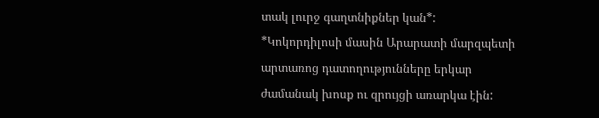տակ լուրջ գաղտնիքներ կան*:
*Կոկորդիլոսի մասին Արարատի մարզպետի արտառոց դատողությունները երկար ժամանակ խոսք ու զրույցի առարկա էին: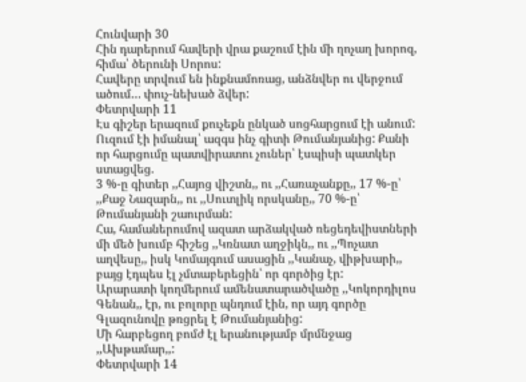Հունվարի 30
Հին դարերում հավերի վրա քաշում էին մի ղոչաղ խորոզ, հիմա՝ ծերունի Սորոս:
Հավերը տրվում են ինքնամոռաց, անձնվեր ու վերջում ածում… փուչ-նեխած ձվեր:
Փետրվարի 11
Էս գիշեր երազում քուչեքն ընկած սոցհարցում էի անում: Ուզում էի իմանալ՝ ազգս ինչ գիտի Թումանյանից: Քանի որ հարցումը պատվիրատու չուներ՝ էսպիսի պատկեր ստացվեց.
3 %-ը գիտեր ,,Հայոց վիշտն,, ու ,,Հառաչանքը,, 17 %-ը՝ ,,Քաջ Նազարն,, ու ,,Սուտլիկ որսկանը,, 70 %-ը՝ Թումանյանի շաուրման:
Հա, համաներումով ազատ արձակված ռեցեդեվիստների մի մեծ խումբ հիշեց ,,Կռնատ աղջիկն,, ու ,,Պոչատ աղվեսը,, իսկ Կոմայգում ասացին ,,Կանաչ, վիթխարի,, բայց էդպես էլ չմտաբերեցին՝ որ գործից էր:
Արարատի կողմերում ամենատարածվածը ,,Կոկորդիլոս Գենան,, էր, ու բոլորը պնդում էին, որ այդ գործը Գլազունովը թռցրել է Թումանյանից:
Մի հարբեցող բոմժ էլ երանությամբ մրմնջաց ,,Ախթամար,,:
Փետրվարի 14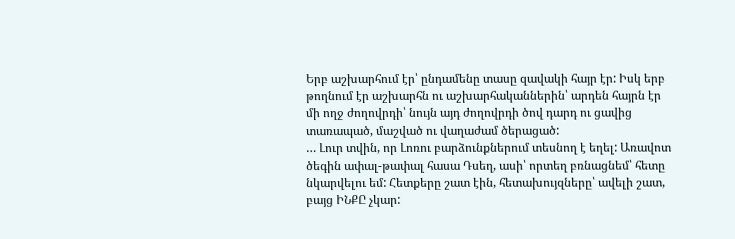Երբ աշխարհում էր՝ ընդամենը տասը զավակի հայր էր: Իսկ երբ թողնում էր աշխարհն ու աշխարհականներին՝ արդեն հայրն էր մի ողջ ժողովրդի՝ նույն այդ ժողովրդի ծով դարդ ու ցավից տառապած, մաշված ու վաղաժամ ծերացած:
… Լուր տվին, որ Լոռու բարձունքներում տեսնող է եղել: Առավոտ ծեգին ափալ-թափալ հասա Դսեղ, ասի՝ որտեղ բռնացնեմ՝ հետը նկարվելու եմ: Հետքերը շատ էին, հետախույզները՝ ավելի շատ, բայց ԻՆՔԸ չկար: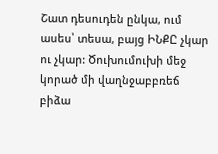Շատ դեսուդեն ընկա, ում ասես՝ տեսա, բայց ԻՆՔԸ չկար ու չկար: Ծուխումուխի մեջ կորած մի վաղնջաբբռեճ բիձա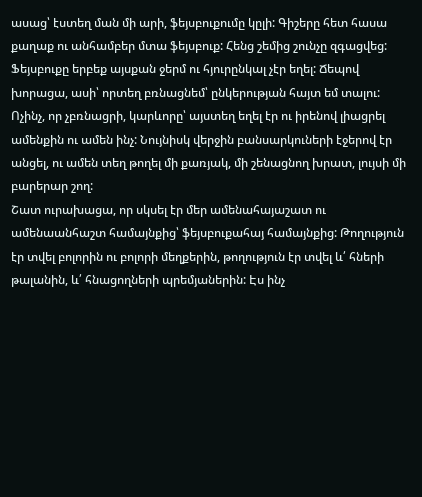ասաց՝ էստեղ ման մի արի, ֆեյսբուքումը կըլի: Գիշերը հետ հասա քաղաք ու անհամբեր մտա ֆեյսբուք: Հենց շեմից շունչը զգացվեց: Ֆեյսբուքը երբեք այսքան ջերմ ու հյուրընկալ չէր եղել: Ճեպով խորացա, ասի՝ որտեղ բռնացնեմ՝ ընկերության հայտ եմ տալու: Ոչինչ, որ չբռնացրի, կարևորը՝ այստեղ եղել էր ու իրենով լիացրել ամենքին ու ամեն ինչ: Նույնիսկ վերջին բանսարկուների էջերով էր անցել, ու ամեն տեղ թողել մի քառյակ, մի շենացնող խրատ, լույսի մի բարերար շող:
Շատ ուրախացա, որ սկսել էր մեր ամենահայաշատ ու ամենաանհաշտ համայնքից՝ ֆեյսբուքահայ համայնքից: Թողություն էր տվել բոլորին ու բոլորի մեղքերին, թողություն էր տվել և՛ հների թալանին, և՛ հնացողների պրեմյաներին: Էս ինչ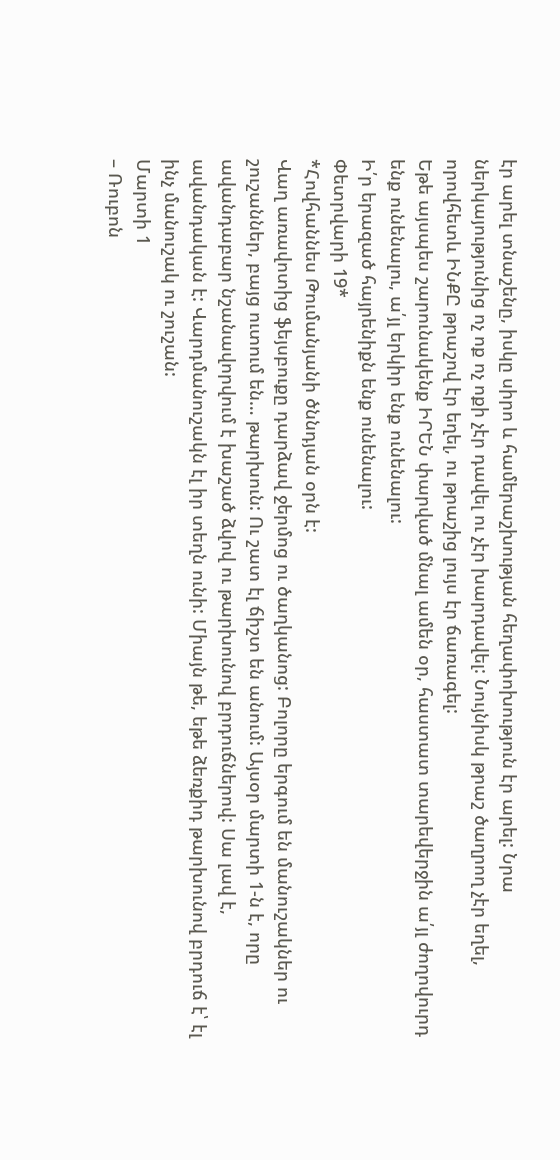էր արել տնաշենը, իսկը սիրո և համերաշխության հեղափոխություն էր արել: Նրա ներկայությունից ոչ ոք ոչ ոքի չէր դավել ու չէր խարդավել: Նույնիսկ թրաշ ծաղրող չէր եղել, որովհետև ԻՆՔԸ թրաշով էր եղել, ու թրաշից լույս էր ճառագել:
Եթե այսպես շարունակենք ԻՐԵՆ փարված մնալ ամեն օր, հաստատ տարեվերջին ա՛յլ ժողովուրդ ենք ունենալու, ա՛յլ երկիր ենք ունենալու:
Ի՛ր երազած հայրենիքն ենք ունենալու:
Փետրվարի 19*
*Հովհաննես Թումանյանի ծննդյան օրն է:
Վաղ առավոտից ֆեյսբուքը դարձավ ջերմոց ու ծաղկանոց: Բոլորը երգում են մանուշակներ ու շուշաններ, բայց ուտում են… թարխուն: Ու շատ էլ ճիշտ են անում: Այսօր մարտի 1-ն է, որը ավանդաբար նշանավորվում է խաշած ձվով ու թարխունով բրդուճներով: Սա լավ է, ավանդական է: Վարդմանուշակն էլ իր տեղն ունի: Միայն թե, եթե ձեռքիդ թարխունով բրդուճ է՝ էլ ինչ մանուշակ ու շուշան:
Մարտի 1
– Ռուբոն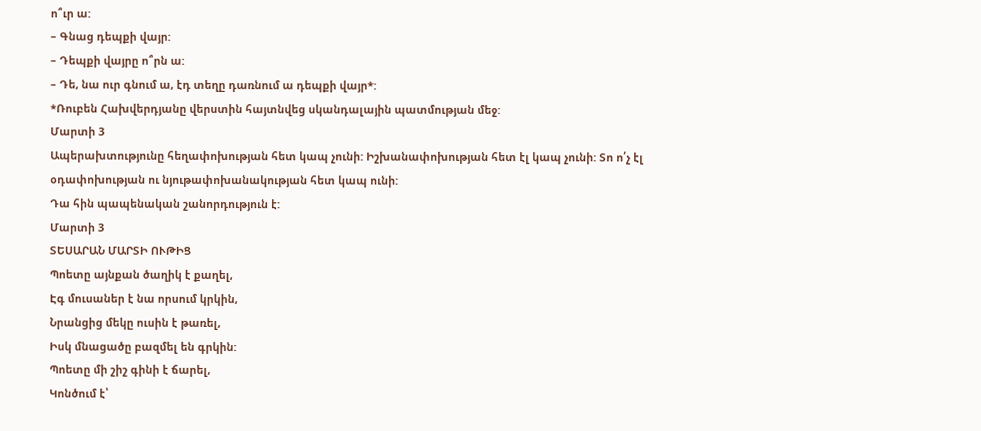ո՞ւր ա:
– Գնաց դեպքի վայր:
– Դեպքի վայրը ո՞րն ա:
– Դե, նա ուր գնում ա, էդ տեղը դառնում ա դեպքի վայր*:
*Ռուբեն Հախվերդյանը վերստին հայտնվեց սկանդալային պատմության մեջ:
Մարտի 3
Ապերախտությունը հեղափոխության հետ կապ չունի: Իշխանափոխության հետ էլ կապ չունի: Տո ո՛չ էլ օդափոխության ու նյութափոխանակության հետ կապ ունի:
Դա հին պապենական շանորդություն է:
Մարտի 3
ՏԵՍԱՐԱՆ ՄԱՐՏԻ ՈՒԹԻՑ
Պոետը այնքան ծաղիկ է քաղել,
Էգ մուսաներ է նա որսում կրկին,
Նրանցից մեկը ուսին է թառել,
Իսկ մնացածը բազմել են գրկին:
Պոետը մի շիշ գինի է ճարել,
Կոնծում է՝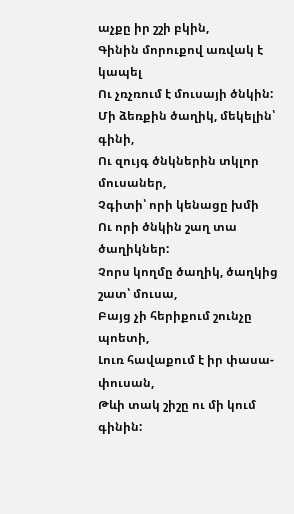աչքը իր շշի բկին,
Գինին մորուքով առվակ է կապել
Ու չռչռում է մուսայի ծնկին:
Մի ձեռքին ծաղիկ, մեկելին՝ գինի,
Ու զույգ ծնկներին տկլոր մուսաներ,
Չգիտի՝ որի կենացը խմի
Ու որի ծնկին շաղ տա ծաղիկներ:
Չորս կողմը ծաղիկ, ծաղկից շատ՝ մուսա,
Բայց չի հերիքում շունչը պոետի,
Լուռ հավաքում է իր փասա-փուսան,
Թևի տակ շիշը ու մի կում գինին: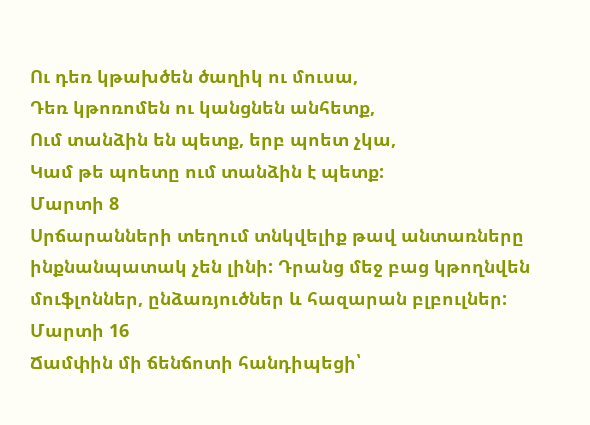Ու դեռ կթախծեն ծաղիկ ու մուսա,
Դեռ կթոռոմեն ու կանցնեն անհետք,
Ում տանձին են պետք, երբ պոետ չկա,
Կամ թե պոետը ում տանձին է պետք:
Մարտի 8
Սրճարանների տեղում տնկվելիք թավ անտառները ինքնանպատակ չեն լինի: Դրանց մեջ բաց կթողնվեն մուֆլոններ, ընձառյուծներ և հազարան բլբուլներ:
Մարտի 16
Ճամփին մի ճենճոտի հանդիպեցի՝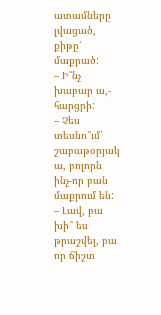ատամները լվացած, քիթը՝ մաքրած:
– Ի՞նչ խաբար ա,- հարցրի:
– Չես տեսնո՞ւմ՝ շաբաթօրյակ ա, բոլորն ինչ-որ բան մաքրում են:
– Լավ, բա խի՞ ես թրաշվել, բա որ ճիշտ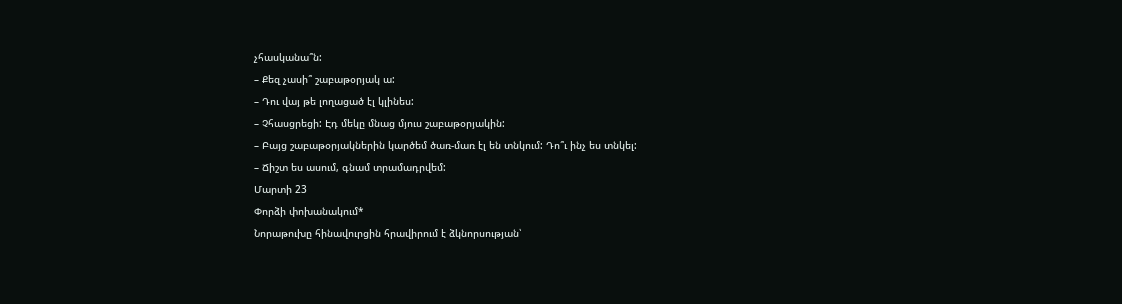չհասկանա՞ն:
– Քեզ չասի՞ շաբաթօրյակ ա:
– Դու վայ թե լողացած էլ կլինես:
– Չհասցրեցի: Էդ մեկը մնաց մյուս շաբաթօրյակին:
– Բայց շաբաթօրյակներին կարծեմ ծառ-մառ էլ են տնկում: Դո՞ւ ինչ ես տնկել:
– Ճիշտ ես ասում, գնամ տրամադրվեմ:
Մարտի 23
Փորձի փոխանակում*
Նորաթուխը հինավուրցին հրավիրում է ձկնորսության՝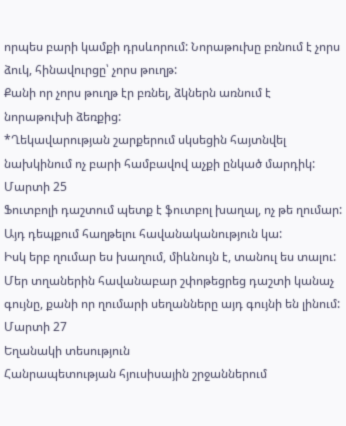որպես բարի կամքի դրսևորում: Նորաթուխը բռնում է չորս ձուկ, հինավուրցը՝ չորս թուղթ:
Քանի որ չորս թուղթ էր բռնել, ձկներն առնում է նորաթուխի ձեռքից:
*Ղեկավարության շարքերում սկսեցին հայտնվել նախկինում ոչ բարի համբավով աչքի ընկած մարդիկ:
Մարտի 25
Ֆուտբոլի դաշտում պետք է ֆուտբոլ խաղալ, ոչ թե ղումար: Այդ դեպքում հաղթելու հավանականություն կա:
Իսկ երբ ղումար ես խաղում, միևնույն է, տանուլ ես տալու: Մեր տղաներին հավանաբար շփոթեցրեց դաշտի կանաչ գույնը, քանի որ ղումարի սեղանները այդ գույնի են լինում:
Մարտի 27
Եղանակի տեսություն
Հանրապետության հյուսիսային շրջաններում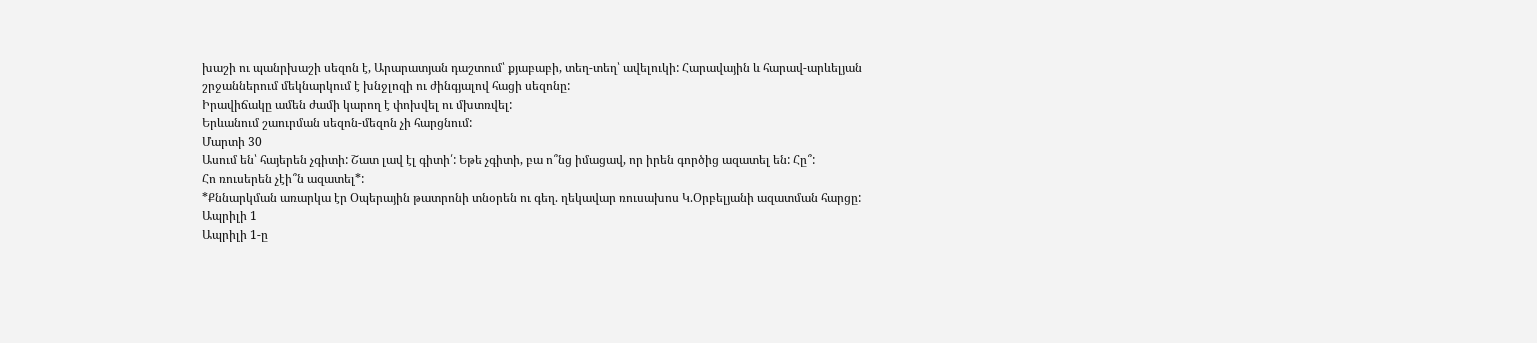խաշի ու պանրխաշի սեզոն է, Արարատյան դաշտում՝ քյաբաբի, տեղ-տեղ՝ ավելուկի: Հարավային և հարավ-արևելյան շրջաններում մեկնարկում է խնջլոզի ու ժինգյալով հացի սեզոնը:
Իրավիճակը ամեն ժամի կարող է փոխվել ու մխտռվել:
Երևանում շաուրման սեզոն-մեզոն չի հարցնում:
Մարտի 30
Ասում են՝ հայերեն չգիտի: Շատ լավ էլ գիտի՛: Եթե չգիտի, բա ո՞նց իմացավ, որ իրեն գործից ազատել են: Հը՞:
Հո ռուսերեն չէի՞ն ազատել*:
*Քննարկման առարկա էր Օպերային թատրոնի տնօրեն ու գեղ. ղեկավար ռուսախոս Կ.Օրբելյանի ազատման հարցը:
Ապրիլի 1
Ապրիլի 1-ը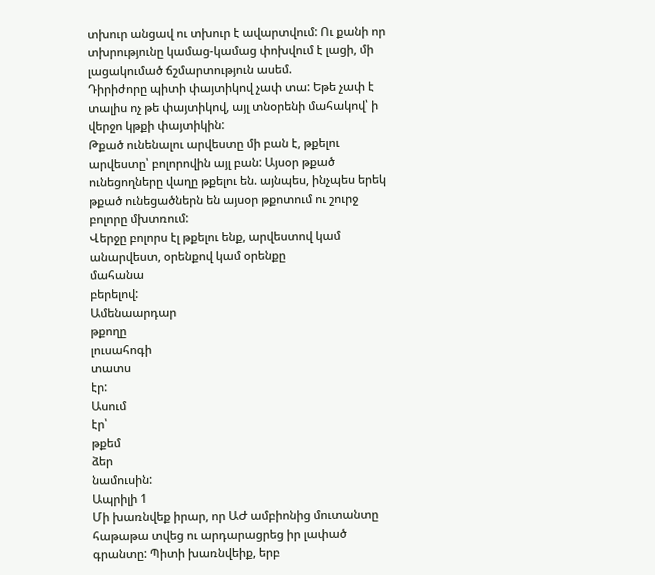տխուր անցավ ու տխուր է ավարտվում: Ու քանի որ տխրությունը կամաց-կամաց փոխվում է լացի, մի լացակումած ճշմարտություն ասեմ.
Դիրիժորը պիտի փայտիկով չափ տա: Եթե չափ է տալիս ոչ թե փայտիկով, այլ տնօրենի մահակով՝ ի վերջո կթքի փայտիկին:
Թքած ունենալու արվեստը մի բան է, թքելու արվեստը՝ բոլորովին այլ բան: Այսօր թքած ունեցողները վաղը թքելու են. այնպես, ինչպես երեկ թքած ունեցածներն են այսօր թքոտում ու շուրջ բոլորը մխտռում:
Վերջը բոլորս էլ թքելու ենք, արվեստով կամ անարվեստ, օրենքով կամ օրենքը
մահանա
բերելով:
Ամենաարդար
թքողը
լուսահոգի
տատս
էր:
Ասում
էր՝
թքեմ
ձեր
նամուսին:
Ապրիլի 1
Մի խառնվեք իրար, որ ԱԺ ամբիոնից մուտանտը հաթաթա տվեց ու արդարացրեց իր լափած գրանտը: Պիտի խառնվեիք, երբ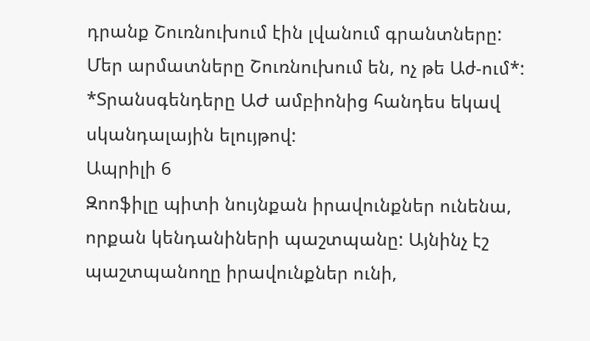դրանք Շուռնուխում էին լվանում գրանտները:
Մեր արմատները Շուռնուխում են, ոչ թե Աժ-ում*:
*Տրանսգենդերը ԱԺ ամբիոնից հանդես եկավ սկանդալային ելույթով:
Ապրիլի 6
Զոոֆիլը պիտի նույնքան իրավունքներ ունենա, որքան կենդանիների պաշտպանը: Այնինչ էշ պաշտպանողը իրավունքներ ունի,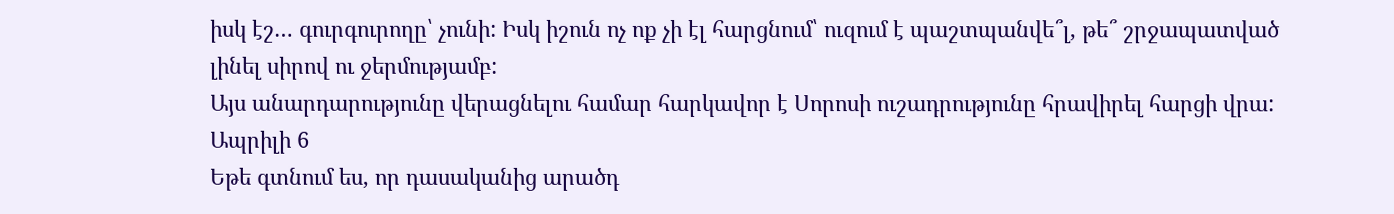իսկ էշ… գուրգուրողը՝ չունի: Իսկ իշուն ոչ ոք չի էլ հարցնում՝ ուզում է պաշտպանվե՞լ, թե՞ շրջապատված լինել սիրով ու ջերմությամբ:
Այս անարդարությունը վերացնելու համար հարկավոր է Սորոսի ուշադրությունը հրավիրել հարցի վրա:
Ապրիլի 6
Եթե գտնում ես, որ դասականից արածդ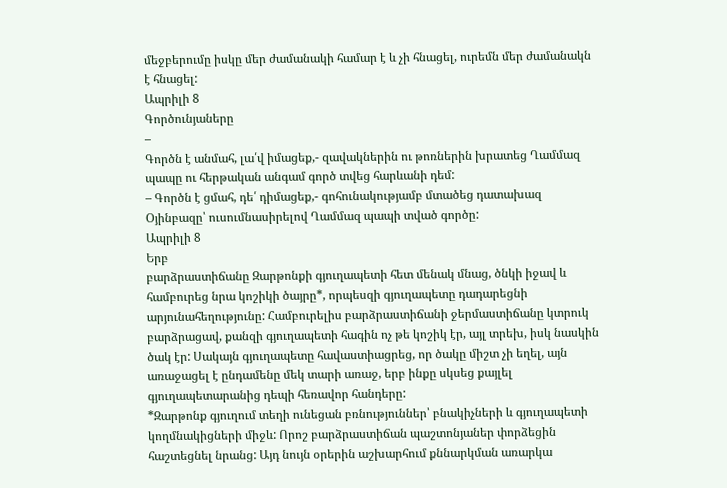մեջբերումը իսկը մեր ժամանակի համար է և չի հնացել, ուրեմն մեր ժամանակն է հնացել:
Ապրիլի 8
Գործունյաները
–
Գործն է անմահ, լա՛վ իմացեք,- զավակներին ու թոռներին խրատեց Ղամմազ պապը ու հերթական անգամ գործ տվեց հարևանի դեմ:
– Գործն է ցմահ, դե՛ դիմացեք,- գոհունակությամբ մտածեց դատախազ Օյինբազը՝ ուսումնասիրելով Ղամմազ պապի տված գործը:
Ապրիլի 8
Երբ
բարձրաստիճանը Զարթոնքի գյուղապետի հետ մենակ մնաց, ծնկի իջավ և համբուրեց նրա կոշիկի ծայրը*, որպեսզի գյուղապետը դադարեցնի արյունահեղությունը: Համբուրելիս բարձրաստիճանի ջերմաստիճանը կտրուկ բարձրացավ, քանզի գյուղապետի հագին ոչ թե կոշիկ էր, այլ տրեխ, իսկ նասկին ծակ էր: Սակայն գյուղապետը հավաստիացրեց, որ ծակը միշտ չի եղել, այն առաջացել է ընդամենը մեկ տարի առաջ, երբ ինքը սկսեց քայլել գյուղապետարանից դեպի հեռավոր հանդերը:
*Զարթոնք գյուղում տեղի ունեցան բռնություններ՝ բնակիչների և գյուղապետի կողմնակիցների միջև: Որոշ բարձրաստիճան պաշտոնյաներ փորձեցին հաշտեցնել նրանց: Այդ նույն օրերին աշխարհում քննարկման առարկա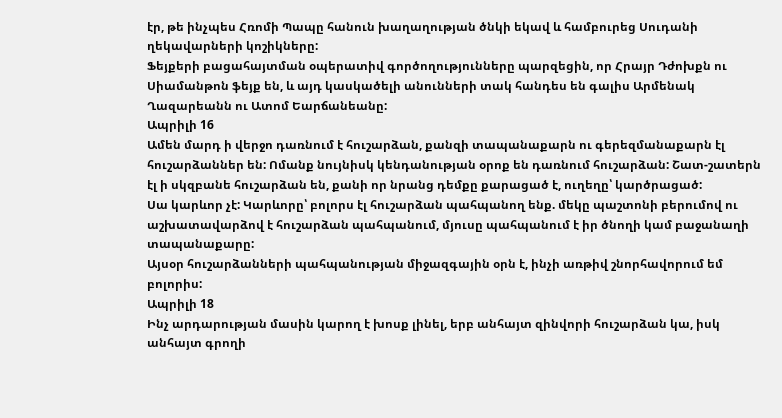էր, թե ինչպես Հռոմի Պապը հանուն խաղաղության ծնկի եկավ և համբուրեց Սուդանի ղեկավարների կոշիկները:
Ֆեյքերի բացահայտման օպերատիվ գործողությունները պարզեցին, որ Հրայր Դժոխքն ու Սիամանթոն ֆեյք են, և այդ կասկածելի անունների տակ հանդես են գալիս Արմենակ Ղազարեանն ու Ատոմ Եարճանեանը:
Ապրիլի 16
Ամեն մարդ ի վերջո դառնում է հուշարձան, քանզի տապանաքարն ու գերեզմանաքարն էլ հուշարձաններ են: Ոմանք նույնիսկ կենդանության օրոք են դառնում հուշարձան: Շատ-շատերն էլ ի սկզբանե հուշարձան են, քանի որ նրանց դեմքը քարացած է, ուղեղը՝ կարծրացած:
Սա կարևոր չէ: Կարևորը՝ բոլորս էլ հուշարձան պահպանող ենք. մեկը պաշտոնի բերումով ու աշխատավարձով է հուշարձան պահպանում, մյուսը պահպանում է իր ծնողի կամ բաջանաղի տապանաքարը:
Այսօր հուշարձանների պահպանության միջազգային օրն է, ինչի առթիվ շնորհավորում եմ բոլորիս:
Ապրիլի 18
Ինչ արդարության մասին կարող է խոսք լինել, երբ անհայտ զինվորի հուշարձան կա, իսկ անհայտ գրողի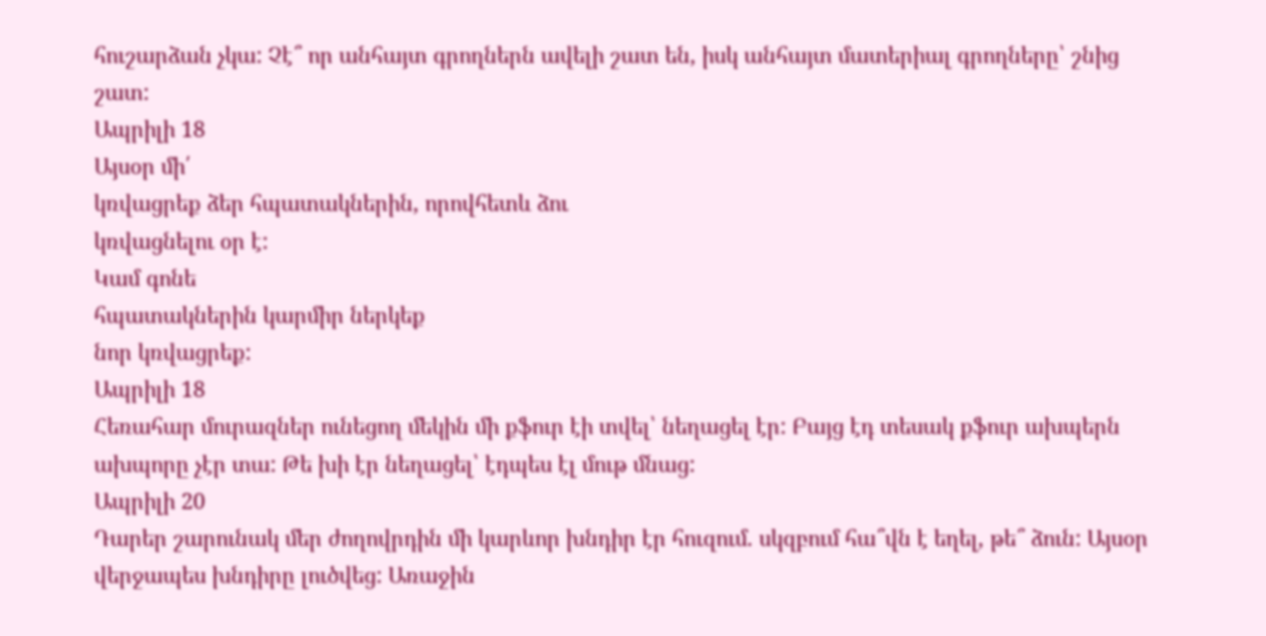հուշարձան չկա: Չէ՞ որ անհայտ գրողներն ավելի շատ են, իսկ անհայտ մատերիալ գրողները՝ շնից շատ:
Ապրիլի 18
Այսօր մի՛
կռվացրեք ձեր հպատակներին, որովհետև ձու
կռվացնելու օր է:
Կամ գոնե
հպատակներին կարմիր ներկեք
նոր կռվացրեք:
Ապրիլի 18
Հեռահար մուրազներ ունեցող մեկին մի քֆուր էի տվել՝ նեղացել էր: Բայց էդ տեսակ քֆուր ախպերն ախպորը չէր տա: Թե խի էր նեղացել՝ էդպես էլ մութ մնաց:
Ապրիլի 20
Դարեր շարունակ մեր ժողովրդին մի կարևոր խնդիր էր հուզում. սկզբում հա՞վն է եղել, թե՞ ձուն: Այսօր վերջապես խնդիրը լուծվեց: Առաջին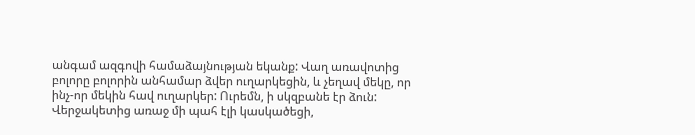անգամ ազգովի համաձայնության եկանք: Վաղ առավոտից բոլորը բոլորին անհամար ձվեր ուղարկեցին, և չեղավ մեկը, որ ինչ-որ մեկին հավ ուղարկեր: Ուրեմն, ի սկզբանե էր ձուն:
Վերջակետից առաջ մի պահ էլի կասկածեցի,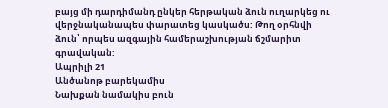բայց մի դարդիմանդ ընկեր հերթական ձուն ուղարկեց ու վերջնականապես փարատեց կասկածս: Թող օրհնվի ձուն՝ որպես ազգային համերաշխության ճշմարիտ գրավական:
Ապրիլի 21
Անծանոթ բարեկամիս
Նախքան նամակիս բուն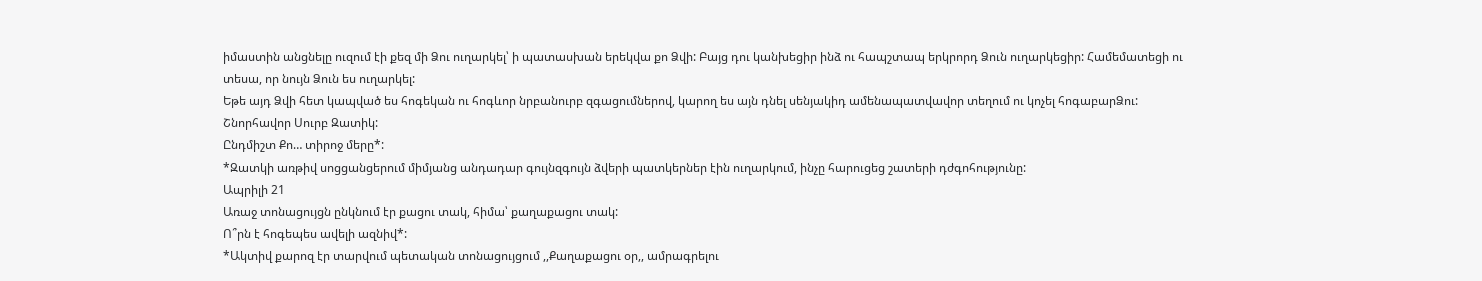իմաստին անցնելը ուզում էի քեզ մի Ձու ուղարկել՝ ի պատասխան երեկվա քո Ձվի: Բայց դու կանխեցիր ինձ ու հապշտապ երկրորդ Ձուն ուղարկեցիր: Համեմատեցի ու տեսա, որ նույն Ձուն ես ուղարկել:
Եթե այդ Ձվի հետ կապված ես հոգեկան ու հոգևոր նրբանուրբ զգացումներով, կարող ես այն դնել սենյակիդ ամենապատվավոր տեղում ու կոչել հոգաբարՁու:
Շնորհավոր Սուրբ Զատիկ:
Ընդմիշտ Քո… տիրոջ մերը*:
*Զատկի առթիվ սոցցանցերում միմյանց անդադար գույնզգույն ձվերի պատկերներ էին ուղարկում, ինչը հարուցեց շատերի դժգոհությունը:
Ապրիլի 21
Առաջ տոնացույցն ընկնում էր քացու տակ, հիմա՝ քաղաքացու տակ:
Ո՞րն է հոգեպես ավելի ազնիվ*:
*Ակտիվ քարոզ էր տարվում պետական տոնացույցում ,,Քաղաքացու օր,, ամրագրելու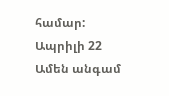համար:
Ապրիլի 22
Ամեն անգամ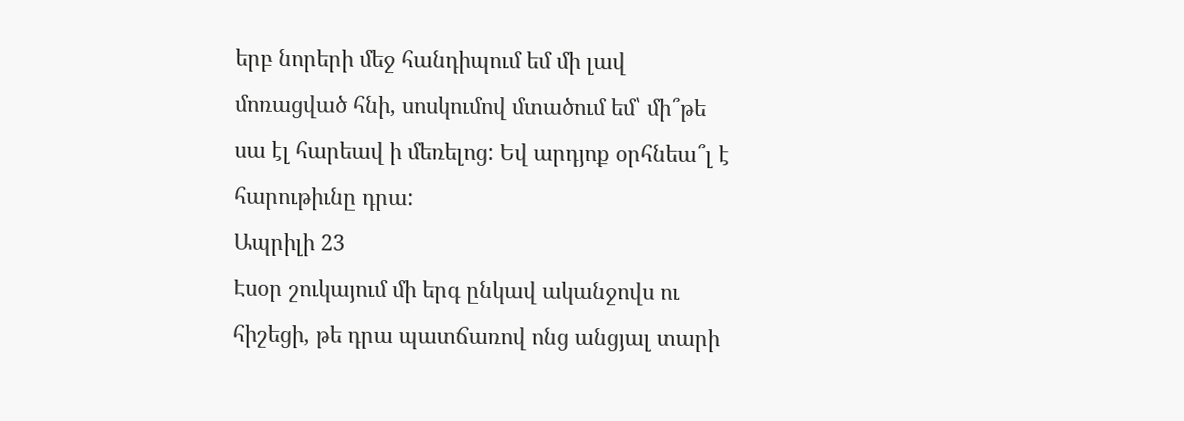երբ նորերի մեջ հանդիպում եմ մի լավ մոռացված հնի, սոսկումով մտածում եմ՝ մի՞թե սա էլ հարեավ ի մեռելոց: Եվ արդյոք օրհնեա՞լ է հարութիւնը դրա:
Ապրիլի 23
Էսօր շուկայում մի երգ ընկավ ականջովս ու հիշեցի, թե դրա պատճառով ոնց անցյալ տարի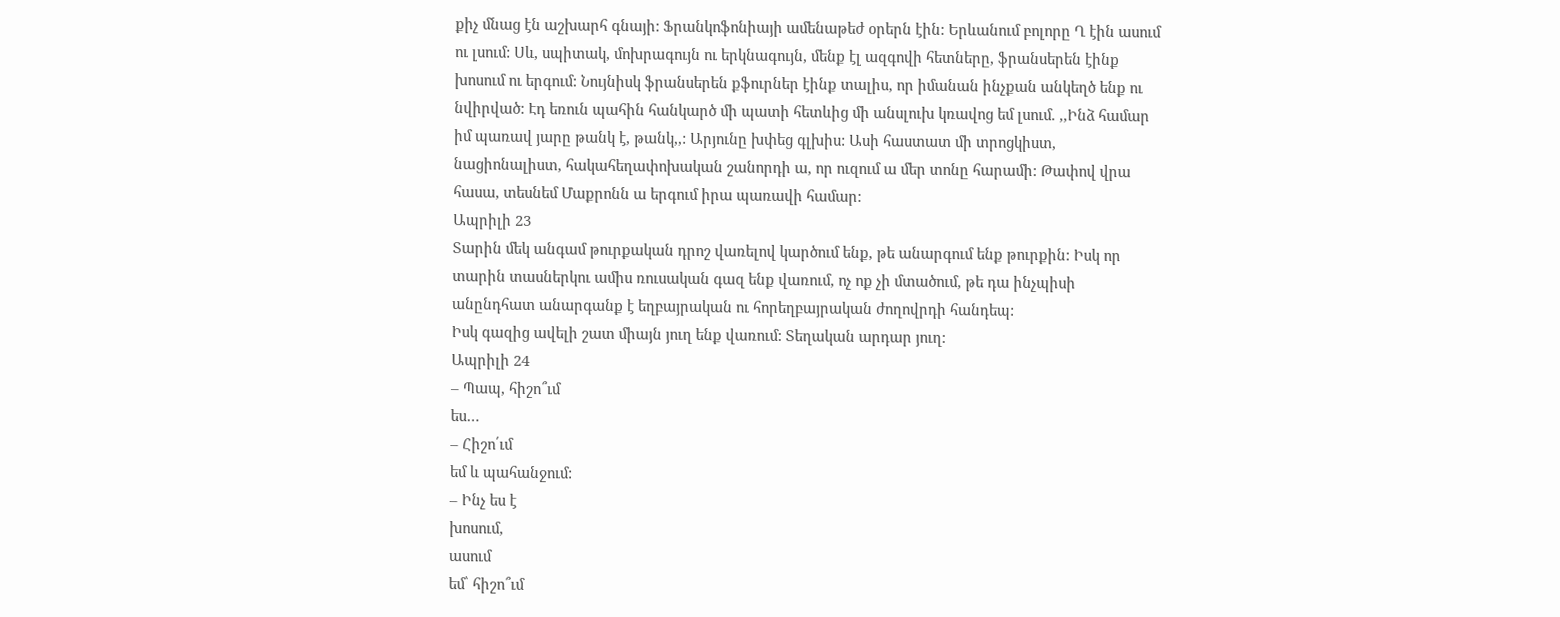քիչ մնաց էն աշխարհ գնայի: Ֆրանկոֆոնիայի ամենաթեժ օրերն էին: Երևանում բոլորը Ղ էին ասում ու լսում: Սև, սպիտակ, մոխրագույն ու երկնագույն, մենք էլ ազգովի հետները, ֆրանսերեն էինք խոսում ու երգում: Նույնիսկ ֆրանսերեն քֆուրներ էինք տալիս, որ իմանան ինչքան անկեղծ ենք ու նվիրված: Էդ եռուն պահին հանկարծ մի պատի հետևից մի անսլուխ կռավոց եմ լսում. ,,Ինձ համար իմ պառավ յարը թանկ է, թանկ,,: Արյունը խփեց գլխիս: Ասի հաստատ մի տրոցկիստ, նացիոնալիստ, հակահեղափոխական շանորդի ա, որ ուզում ա մեր տոնը հարամի: Թափով վրա հասա, տեսնեմ Մաքրոնն ա երգում իրա պառավի համար:
Ապրիլի 23
Տարին մեկ անգամ թուրքական դրոշ վառելով կարծում ենք, թե անարգում ենք թուրքին: Իսկ որ տարին տասներկու ամիս ռուսական գազ ենք վառում, ոչ ոք չի մտածում, թե դա ինչպիսի անընդհատ անարգանք է եղբայրական ու հորեղբայրական ժողովրդի հանդեպ:
Իսկ գազից ավելի շատ միայն յուղ ենք վառում: Տեղական արդար յուղ:
Ապրիլի 24
– Պապ, հիշո՞ւմ
ես…
– Հիշո՛ւմ
եմ և պահանջում:
– Ինչ ես է
խոսում,
ասում
եմ՝ հիշո՞ւմ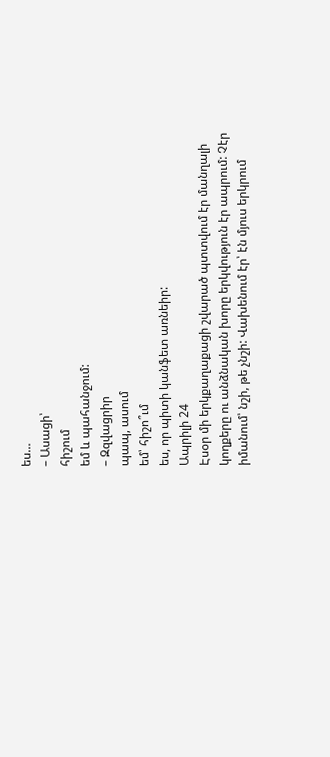ես…
– Ասացի՝
հիշում
եմ և պահանջում:
– Զզվացրիր
պապ, ասում
եմ՝ հիշո՞ւմ
ես, որ պիտի կանֆետ առնեիր:
Ապրիլի 24
Էսօր մի երկքաղաքացի շվարած պտտվում էր մանղալի կողքերը ու անձնական խորը երկվություն էր ապրում: Չէր իմանում՝ նշի, թե չնշի: Վախենում էր՝ էն մյուս երկրում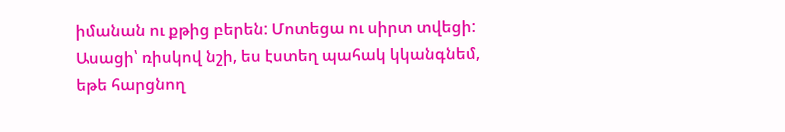իմանան ու քթից բերեն: Մոտեցա ու սիրտ տվեցի: Ասացի՝ ռիսկով նշի, ես էստեղ պահակ կկանգնեմ, եթե հարցնող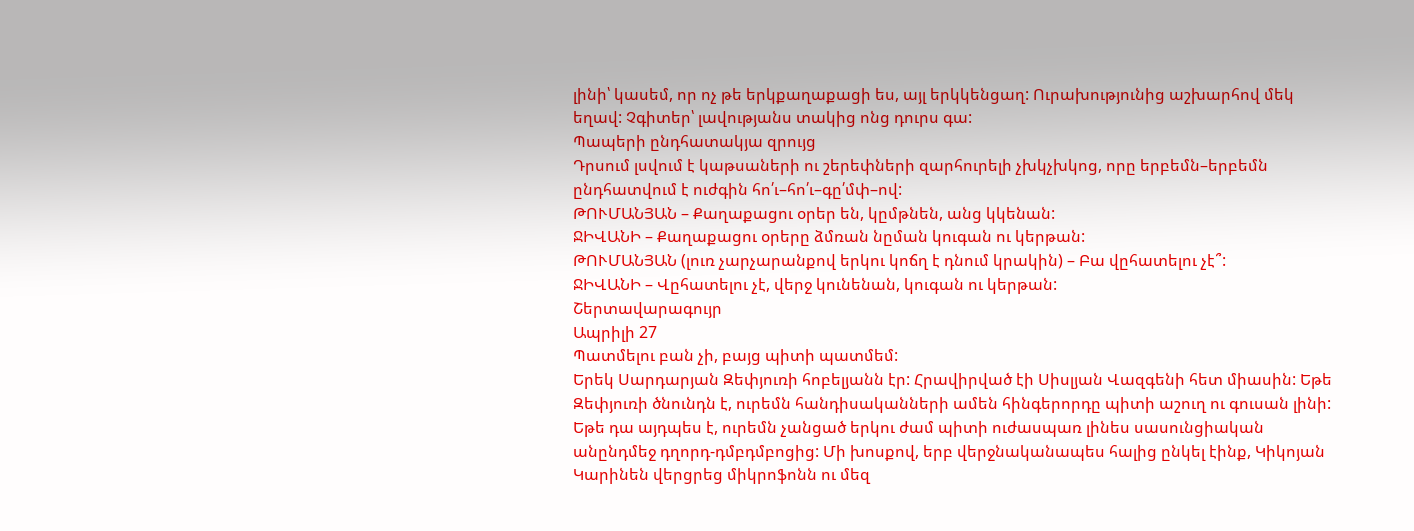լինի՝ կասեմ, որ ոչ թե երկքաղաքացի ես, այլ երկկենցաղ: Ուրախությունից աշխարհով մեկ եղավ: Չգիտեր՝ լավությանս տակից ոնց դուրս գա:
Պապերի ընդհատակյա զրույց
Դրսում լսվում է կաթսաների ու շերեփների զարհուրելի չխկչխկոց, որը երբեմն–երբեմն ընդհատվում է ուժգին հո՛ւ–հո՛ւ–գը՛մփ–ով:
ԹՈՒՄԱՆՅԱՆ – Քաղաքացու օրեր են, կըմթնեն, անց կկենան:
ՋԻՎԱՆԻ – Քաղաքացու օրերը ձմռան նըման կուգան ու կերթան:
ԹՈՒՄԱՆՅԱՆ (լուռ չարչարանքով երկու կոճղ է դնում կրակին) – Բա վըհատելու չէ՞:
ՋԻՎԱՆԻ – Վըհատելու չէ, վերջ կունենան, կուգան ու կերթան:
Շերտավարագույր
Ապրիլի 27
Պատմելու բան չի, բայց պիտի պատմեմ:
Երեկ Սարդարյան Զեփյուռի հոբելյանն էր: Հրավիրված էի Սիսլյան Վազգենի հետ միասին: Եթե Զեփյուռի ծնունդն է, ուրեմն հանդիսականների ամեն հինգերորդը պիտի աշուղ ու գուսան լինի: Եթե դա այդպես է, ուրեմն չանցած երկու ժամ պիտի ուժասպառ լինես սասունցիական անընդմեջ դղորդ-դմբդմբոցից: Մի խոսքով, երբ վերջնականապես հալից ընկել էինք, Կիկոյան Կարինեն վերցրեց միկրոֆոնն ու մեզ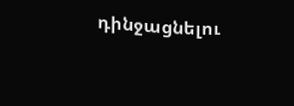դինջացնելու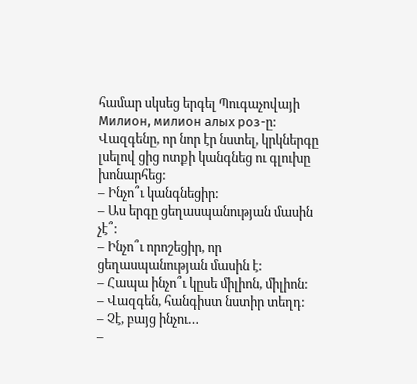համար սկսեց երգել Պուգաչովայի Милион, милион алых роз-ը: Վազգենը, որ նոր էր նստել, կրկներգը լսելով ցից ոտքի կանգնեց ու գլուխը խոնարհեց:
– Ինչո՞ւ կանգնեցիր:
– Աս երգը ցեղասպանության մասին չէ՞:
– Ինչո՞ւ որոշեցիր, որ ցեղասպանության մասին է:
– Հապա ինչո՞ւ կըսե միլիոն, միլիոն:
– Վազգեն, հանգիստ նստիր տեղդ:
– Չէ, բայց ինչու…
–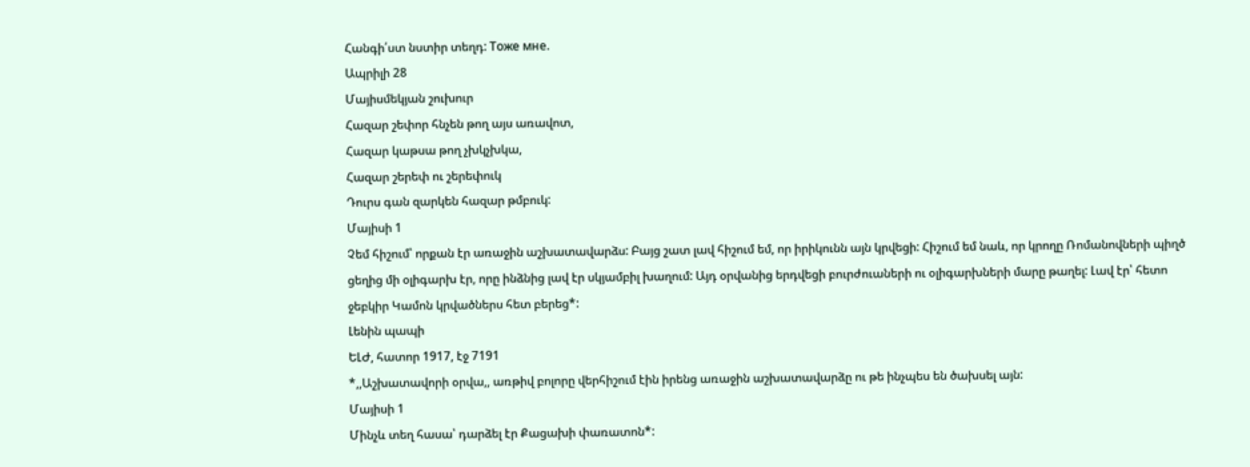Հանգի՛ստ նստիր տեղդ: Тоже мне.
Ապրիլի 28
Մայիսմեկյան շուխուր
Հազար շեփոր հնչեն թող այս առավոտ,
Հազար կաթսա թող չխկչխկա,
Հազար շերեփ ու շերեփուկ
Դուրս գան զարկեն հազար թմբուկ:
Մայիսի 1
Չեմ հիշում՝ որքան էր առաջին աշխատավարձս: Բայց շատ լավ հիշում եմ, որ իրիկունն այն կրվեցի: Հիշում եմ նաև, որ կրողը Ռոմանովների պիղծ ցեղից մի օլիգարխ էր, որը ինձնից լավ էր սկյամբիլ խաղում: Այդ օրվանից երդվեցի բուրժուաների ու օլիգարխների մարը թաղել: Լավ էր՝ հետո ջեբկիր Կամոն կրվածներս հետ բերեց*:
Լենին պապի
ԵԼԺ, հատոր 1917, էջ 7191
*,,Աշխատավորի օրվա,, առթիվ բոլորը վերհիշում էին իրենց առաջին աշխատավարձը ու թե ինչպես են ծախսել այն:
Մայիսի 1
Մինչև տեղ հասա՝ դարձել էր Քացախի փառատոն*: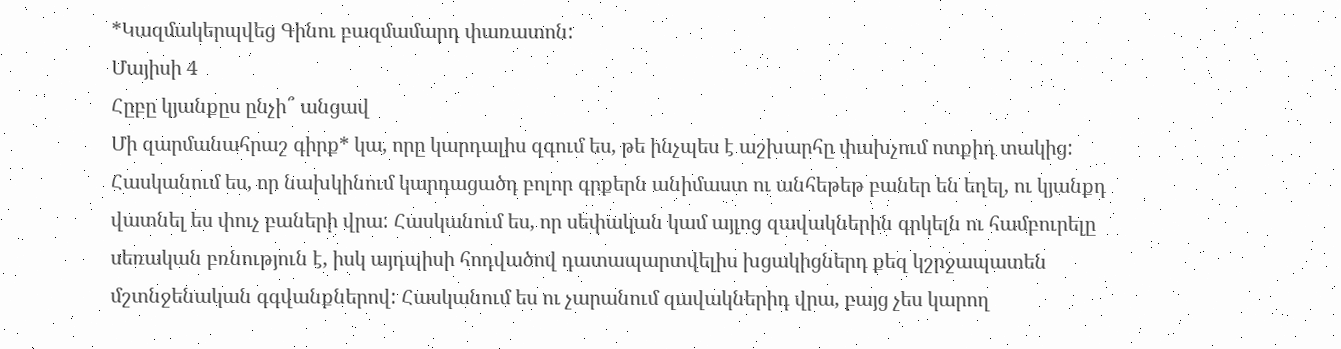*Կազմակերպվեց Գինու բազմամարդ փառատոն:
Մայիսի 4
Հըբը կյանքըս ընչի՞ անցավ
Մի զարմանահրաշ գիրք* կա, որը կարդալիս զգում ես, թե ինչպես է աշխարհը փախչում ոտքիդ տակից: Հասկանում ես, որ նախկինում կարդացածդ բոլոր գրքերն անիմաստ ու անհեթեթ բաներ են եղել, ու կյանքդ վատնել ես փուչ բաների վրա: Հասկանում ես, որ սեփական կամ այլոց զավակներին գրկելն ու համբուրելը սեռական բռնություն է, իսկ այդպիսի հոդվածով դատապարտվելիս խցակիցներդ քեզ կշրջապատեն մշտնջենական գգվանքներով: Հասկանում ես ու չարանում զավակներիդ վրա, բայց չես կարող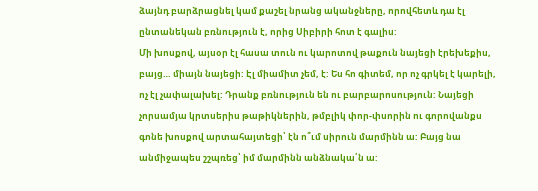ձայնդ բարձրացնել կամ քաշել նրանց ականջները, որովհետև դա էլ ընտանեկան բռնություն է, որից Սիբիրի հոտ է գալիս:
Մի խոսքով, այսօր էլ հասա տուն ու կարոտով թաքուն նայեցի էրեխեքիս, բայց… միայն նայեցի: Էլ միամիտ չեմ, է: Ես հո գիտեմ, որ ոչ գրկել է կարելի, ոչ էլ չափալախել: Դրանք բռնություն են ու բարբարոսություն: Նայեցի չորսամյա կրտսերիս թաթիկներին, թմբլիկ փոր-փսորին ու գորովանքս գոնե խոսքով արտահայտեցի՝ էն ո՞ւմ սիրուն մարմինն ա: Բայց նա անմիջապես շշպռեց՝ իմ մարմինն անձնակա՛ն ա: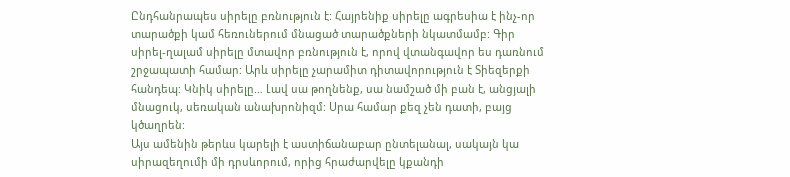Ընդհանրապես սիրելը բռնություն է: Հայրենիք սիրելը ագրեսիա է ինչ-որ տարածքի կամ հեռուներում մնացած տարածքների նկատմամբ: Գիր սիրել-ղալամ սիրելը մտավոր բռնություն է, որով վտանգավոր ես դառնում շրջապատի համար: Արև սիրելը չարամիտ դիտավորություն է Տիեզերքի հանդեպ: Կնիկ սիրելը… Լավ սա թողնենք, սա նամշած մի բան է, անցյալի մնացուկ, սեռական անախրոնիզմ: Սրա համար քեզ չեն դատի, բայց կծաղրեն:
Այս ամենին թերևս կարելի է աստիճանաբար ընտելանալ, սակայն կա սիրազեղումի մի դրսևորում, որից հրաժարվելը կքանդի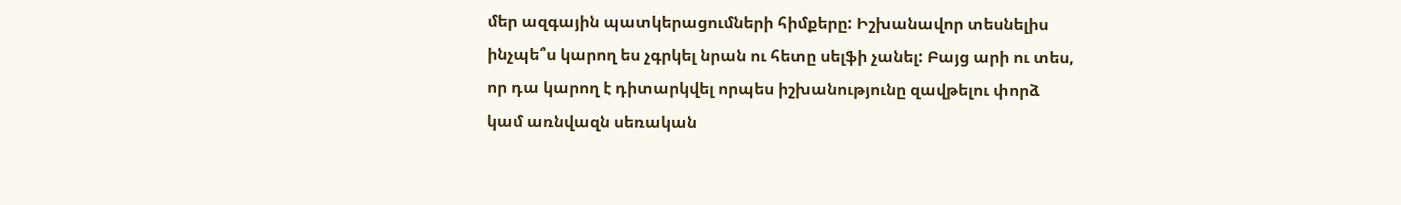մեր ազգային պատկերացումների հիմքերը: Իշխանավոր տեսնելիս ինչպե՞ս կարող ես չգրկել նրան ու հետը սելֆի չանել: Բայց արի ու տես, որ դա կարող է դիտարկվել որպես իշխանությունը զավթելու փորձ կամ առնվազն սեռական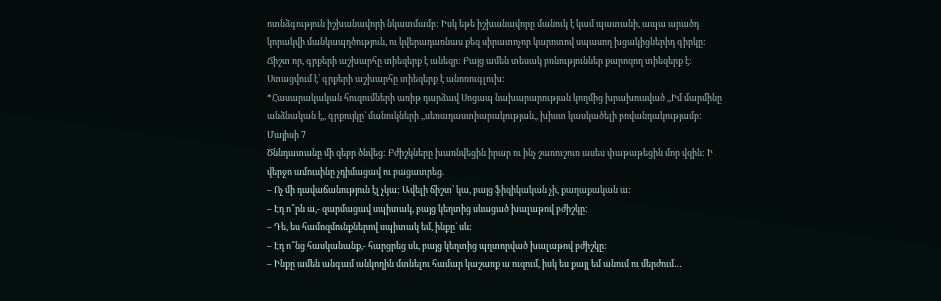ոտնձգություն իշխանավորի նկատմամբ: Իսկ եթե իշխանավորը մանուկ է կամ պատանի, ապա արածդ կորակվի մանկապղծություն, ու կվերադառնաս քեզ սիրատոչոր կարոտով սպասող խցակիցներիդ գիրկը:
Ճիշտ որ, գրքերի աշխարհը տիեզերք է անեզր: Բայց ամեն տեսակ բռնություններ քարոզող տիեզերք է:
Ստացվում է՝ գրքերի աշխարհը տիեզերք է անոռուգլուխ:
*Հասարակական հուզումների առիթ դարձավ Սոցապ նախարարության կողմից խրախուսված ,,Իմ մարմինը անձնական է,, գրքույկը՝ մանուկների ,,սեռադաստիարակության,, խիստ կասկածելի բովանդակությամբ:
Մայիսի 7
Ծննդատանը մի զեբր ծնվեց: Բժիշկները խառնվեցին իրար ու ինչ շառուշուռ ասես փաթաթեցին մոր վզին: Ի վերջո ամուսինը չդիմացավ ու բացատրեց.
– Ոչ մի դավաճանություն էլ չկա: Ավելի ճիշտ՝ կա, բայց ֆիզիկական չի, քաղաքական ա:
– Էդ ո՞րն ա,- զարմացավ սպիտակ, բայց կեղտից սևացած խալաթով բժիշկը:
– Դե, ես համոզմունքներով սպիտակ եմ, ինքը՝ սև:
– Էդ ո՞նց հասկանանք,- հարցրեց սև, բայց կեղտից պղտորված խալաթով բժիշկը:
– Ինքը ամեն անգամ անկողին մտնելու համար կաշառք ա ուզում, իսկ ես քայլ եմ անում ու մերժում…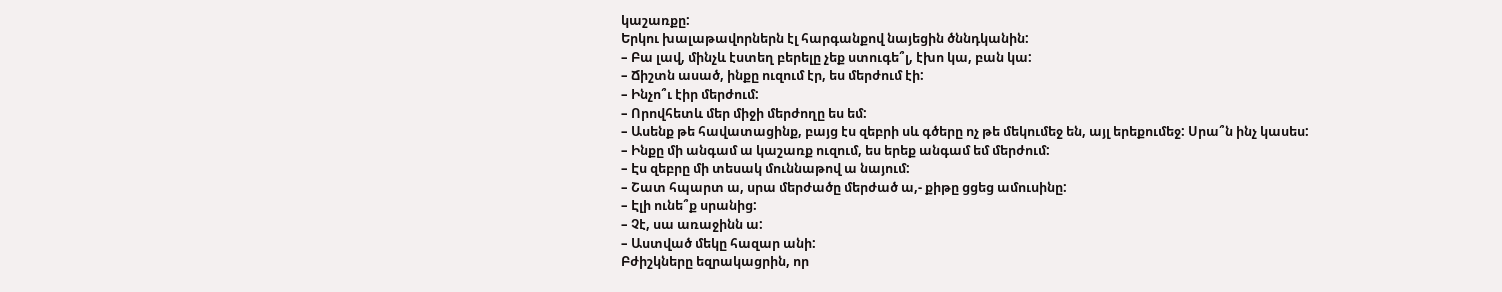կաշառքը:
Երկու խալաթավորներն էլ հարգանքով նայեցին ծննդկանին:
– Բա լավ, մինչև էստեղ բերելը չեք ստուգե՞լ, էխո կա, բան կա:
– Ճիշտն ասած, ինքը ուզում էր, ես մերժում էի:
– Ինչո՞ւ էիր մերժում:
– Որովհետև մեր միջի մերժողը ես եմ:
– Ասենք թե հավատացինք, բայց էս զեբրի սև գծերը ոչ թե մեկումեջ են, այլ երեքումեջ: Սրա՞ն ինչ կասես:
– Ինքը մի անգամ ա կաշառք ուզում, ես երեք անգամ եմ մերժում:
– Էս զեբրը մի տեսակ մուննաթով ա նայում:
– Շատ հպարտ ա, սրա մերժածը մերժած ա,- քիթը ցցեց ամուսինը:
– Էլի ունե՞ք սրանից:
– Չէ, սա առաջինն ա:
– Աստված մեկը հազար անի:
Բժիշկները եզրակացրին, որ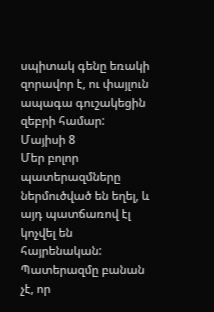սպիտակ գենը եռակի զորավոր է, ու փայլուն ապագա գուշակեցին զեբրի համար:
Մայիսի 8
Մեր բոլոր պատերազմները ներմուծված են եղել, և այդ պատճառով էլ կոչվել են հայրենական: Պատերազմը բանան չէ, որ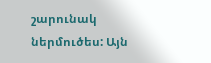շարունակ ներմուծես: Այն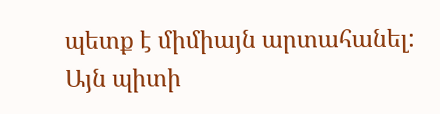պետք է միմիայն արտահանել:
Այն պիտի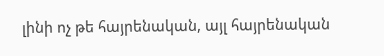լինի ոչ թե հայրենական, այլ հայրենական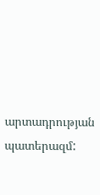արտադրության պատերազմ: